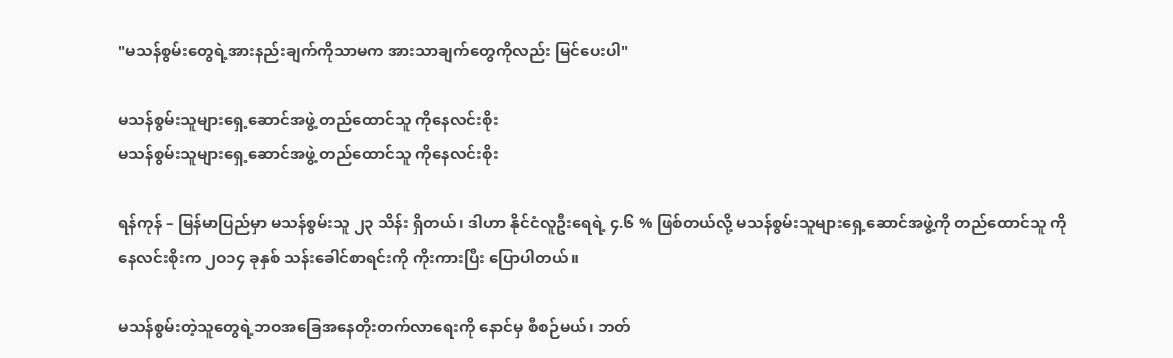"မသန်စွမ်းတွေရဲ့အားနည်းချက်ကိုသာမက အားသာချက်တွေကိုလည်း မြင်ပေးပါ"

မသန်စွမ်းသူများရှေ့ဆောင်အဖွဲ့ တည်ထောင်သူ ကိုနေလင်းစိုး
မသန်စွမ်းသူများရှေ့ဆောင်အဖွဲ့ တည်ထောင်သူ ကိုနေလင်းစိုး

ရန်ကုန် – မြန်မာပြည်မှာ မသန်စွမ်းသူ ၂၃ သိန်း ရှိတယ်၊ ဒါဟာ နိုင်ငံလူဦးရေရဲ့ ၄.၆ % ဖြစ်တယ်လို့ မသန်စွမ်းသူများရှေ့ဆောင်အဖွဲ့ကို တည်ထောင်သူ ကိုနေလင်းစိုးက ၂ဝ၁၄ ခုနှစ် သန်းခေါင်စာရင်းကို ကိုးကားပြီး ပြောပါတယ်။

မသန်စွမ်းတဲ့သူတွေရဲ့ဘဝအခြေအနေတိုးတက်လာရေးကို နောင်မှ စီစဉ်မယ်၊ ဘတ်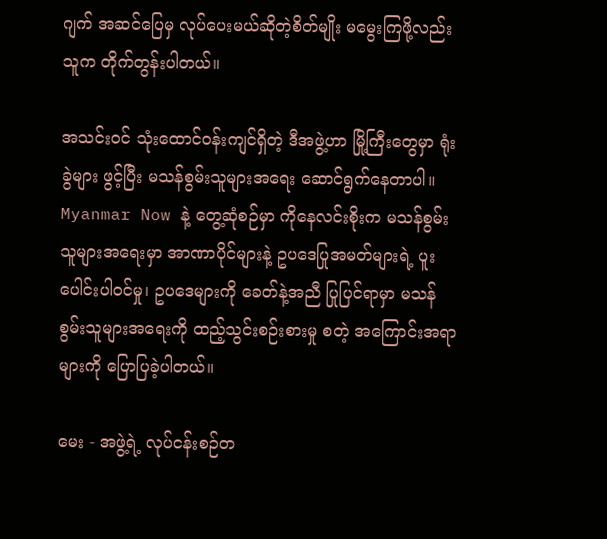ဂျက် အဆင်ပြေမှ လုပ်ပေးမယ်ဆိုတဲ့စိတ်မျိုး မမွေးကြဖို့လည်း သူက တိုက်တွန်းပါတယ်။

အသင်းဝင် သုံးထောင်ဝန်းကျင်ရှိတဲ့ ဒီအဖွဲ့ဟာ မြို့ကြီးတွေမှာ ရုံးခွဲများ ဖွင့်ပြီး မသန်စွမ်းသူများအရေး ဆောင်ရွက်နေတာပါ။ Myanmar Now နဲ့ တွေ့ဆုံစဉ်မှာ ကိုနေလင်းစိုးက မသန်စွမ်းသူများအရေးမှာ အာဏာပိုင်များနဲ့ ဥပဒေပြုအမတ်များရဲ့ ပူးပေါင်းပါဝင်မှု၊ ဥပဒေများကို ခေတ်နဲ့အညီ ပြုပြင်ရာမှာ မသန်စွမ်းသူများအရေးကို ထည့်သွင်းစဉ်းစားမှု စတဲ့ အကြောင်းအရာများကို ပြောပြခဲ့ပါတယ်။

မေး - အဖွဲ့ရဲ့ လုပ်ငန်းစဉ်တ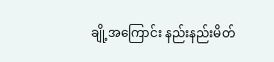ချို့အကြောင်း နည်းနည်းမိတ်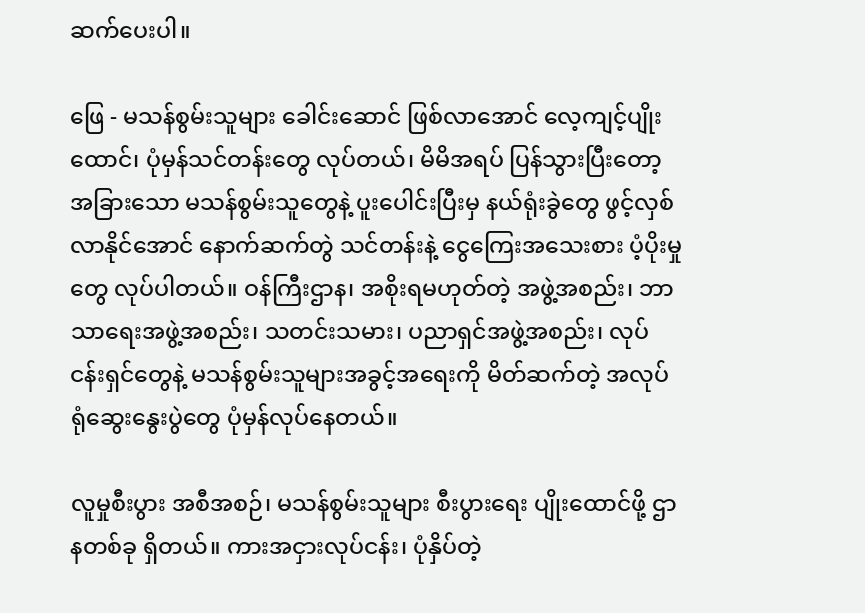ဆက်ပေးပါ။

ဖြေ - မသန်စွမ်းသူများ ခေါင်းဆောင် ဖြစ်လာအောင် လေ့ကျင့်ပျိုးထောင်၊ ပုံမှန်သင်တန်းတွေ လုပ်တယ်၊ မိမိအရပ် ပြန်သွားပြီးတော့ အခြားသော မသန်စွမ်းသူတွေနဲ့ ပူးပေါင်းပြီးမှ နယ်ရုံးခွဲတွေ ဖွင့်လှစ်လာနိုင်အောင် နောက်ဆက်တွဲ သင်တန်းနဲ့ ငွေကြေးအသေးစား ပံ့ပိုးမှုတွေ လုပ်ပါတယ်။ ဝန်ကြီးဌာန၊ အစိုးရမဟုတ်တဲ့ အဖွဲ့အစည်း၊ ဘာသာရေးအဖွဲ့အစည်း၊ သတင်းသမား၊ ပညာရှင်အဖွဲ့အစည်း၊ လုပ်ငန်းရှင်တွေနဲ့ မသန်စွမ်းသူများအခွင့်အရေးကို မိတ်ဆက်တဲ့ အလုပ်ရုံဆွေးနွေးပွဲတွေ ပုံမှန်လုပ်နေတယ်။

လူမှုစီးပွား အစီအစဉ်၊ မသန်စွမ်းသူများ စီးပွားရေး ပျိုးထောင်ဖို့ ဌာနတစ်ခု ရှိတယ်။ ကားအငှားလုပ်ငန်း၊ ပုံနှိပ်တဲ့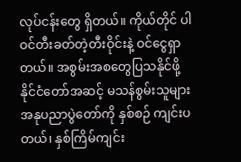လုပ်ငန်းတွေ ရှိတယ်။ ကိုယ်တိုင် ပါဝင်တီးခတ်တဲ့တီးဝိုင်းနဲ့ ဝင်ငွေရှာတယ်။ အစွမ်းအစတွေပြသနိုင်ဖို့ နိုင်ငံတော်အဆင့် မသန်စွမ်းသူများ အနုပညာပွဲတော်ကို နှစ်စဉ် ကျင်းပတယ်၊ နှစ်ကြိမ်ကျင်း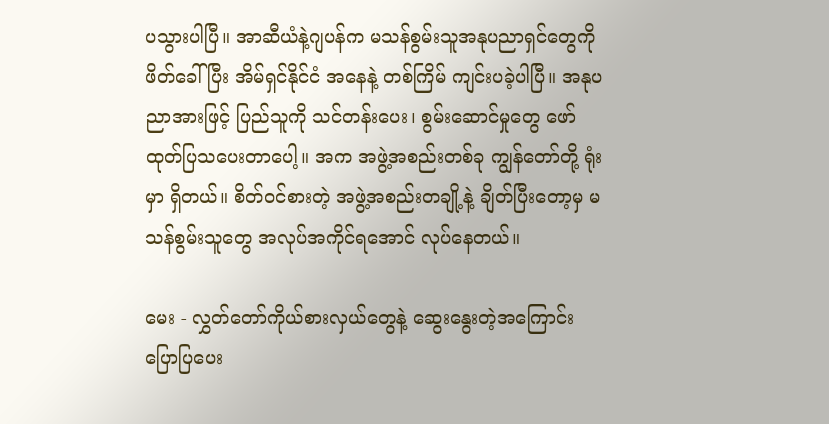ပသွားပါပြီ။ အာဆီယံနဲ့ဂျပန်က မသန်စွမ်းသူအနုပညာရှင်တွေကို ဖိတ်ခေါ်ပြီး အိမ်ရှင်နိုင်ငံ အနေနဲ့ တစ်ကြိမ် ကျင်းပခဲ့ပါပြီ။ အနုပညာအားဖြင့် ပြည်သူကို သင်တန်းပေး၊ စွမ်းဆောင်မှုတွေ ဖော်ထုတ်ပြသပေးတာပေါ့။ အက အဖွဲ့အစည်းတစ်ခု ကျွန်တော်တို့ ရုံးမှာ ရှိတယ်။ စိတ်ဝင်စားတဲ့ အဖွဲ့အစည်းတချို့နဲ့ ချိတ်ပြီးတော့မှ မသန်စွမ်းသူတွေ အလုပ်အကိုင်ရအောင် လုပ်နေတယ်။

မေး - လွှတ်တော်ကိုယ်စားလှယ်တွေနဲ့ ဆွေးနွေးတဲ့အကြောင်း ပြောပြပေး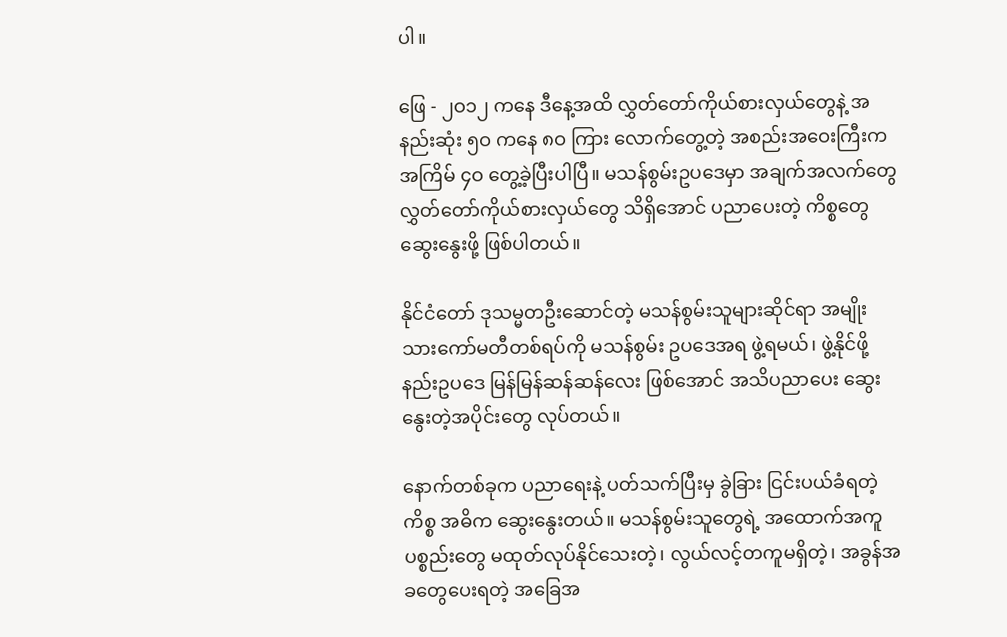ပါ။

ဖြေ - ၂ဝ၁၂ ကနေ ဒီနေ့အထိ လွှတ်တော်ကိုယ်စားလှယ်တွေနဲ့ အနည်းဆုံး ၅ဝ ကနေ ၈ဝ ကြား လောက်တွေ့တဲ့ အစည်းအဝေးကြီးက အကြိမ် ၄ဝ တွေ့ခဲ့ပြီးပါပြီ။ မသန်စွမ်းဥပဒေမှာ အချက်အလက်တွေ လွှတ်တော်ကိုယ်စားလှယ်တွေ သိရှိအောင် ပညာပေးတဲ့ ကိစ္စတွေ ဆွေးနွေးဖို့ ဖြစ်ပါတယ်။

နိုင်ငံတော် ဒုသမ္မတဦးဆောင်တဲ့ မသန်စွမ်းသူများဆိုင်ရာ အမျိုးသားကော်မတီတစ်ရပ်ကို မသန်စွမ်း ဥပဒေအရ ဖွဲ့ရမယ်၊ ဖွဲ့နိုင်ဖို့ နည်းဥပဒေ မြန်မြန်ဆန်ဆန်လေး ဖြစ်အောင် အသိပညာပေး ဆွေးနွေးတဲ့အပိုင်းတွေ လုပ်တယ်။

နောက်တစ်ခုက ပညာရေးနဲ့ ပတ်သက်ပြီးမှ ခွဲခြား ငြင်းပယ်ခံရတဲ့ကိစ္စ အဓိက ဆွေးနွေးတယ်။ မသန်စွမ်းသူတွေရဲ့ အထောက်အကူပစ္စည်းတွေ မထုတ်လုပ်နိုင်သေးတဲ့၊ လွယ်လင့်တကူမရှိတဲ့၊ အခွန်အခတွေပေးရတဲ့ အခြေအ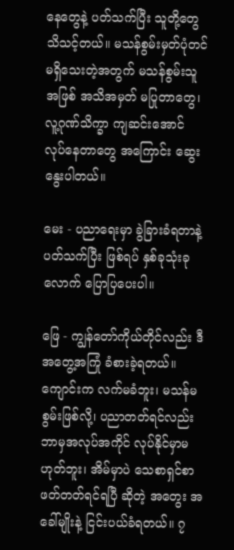နေတွေနဲ့ ပတ်သက်ပြီး သူတို့တွေ သိသင့်တယ်။ မသန်စွမ်းမှတ်ပုံတင် မရှိသေးတဲ့အတွက် မသန်စွမ်းသူအဖြစ် အသိအမှတ် မပြုတာတွေ၊ လူ့ဂုဏ်သိက္ခာ ကျဆင်းအောင် လုပ်နေတာတွေ အကြောင်း ဆွေးနွေးပါတယ်။

မေး - ပညာရေးမှာ ခွဲခြားခံရတာနဲ့ ပတ်သက်ပြီး ဖြစ်ရပ် နှစ်ခုသုံးခုလောက် ပြောပြပေးပါ။

ဖြေ - ကျွန်တော်ကိုယ်တိုင်လည်း ဒီအတွေ့အကြုံ ခံစားခဲ့ရတယ်။ ကျောင်းက လက်မခံဘူး၊ မသန်မစွမ်းဖြစ်လို့၊ ပညာတတ်ရင်လည်း ဘာမှအလုပ်အကိုင် လုပ်နိုင်မှာမဟုတ်ဘူး၊ အိမ်မှာပဲ သေစာရှင်စာ ဖတ်တတ်ရင်ရပြီ ဆိုတဲ့ အတွေး အခေါ်မျိုးနဲ့ ငြင်းပယ်ခံရတယ်။ ၇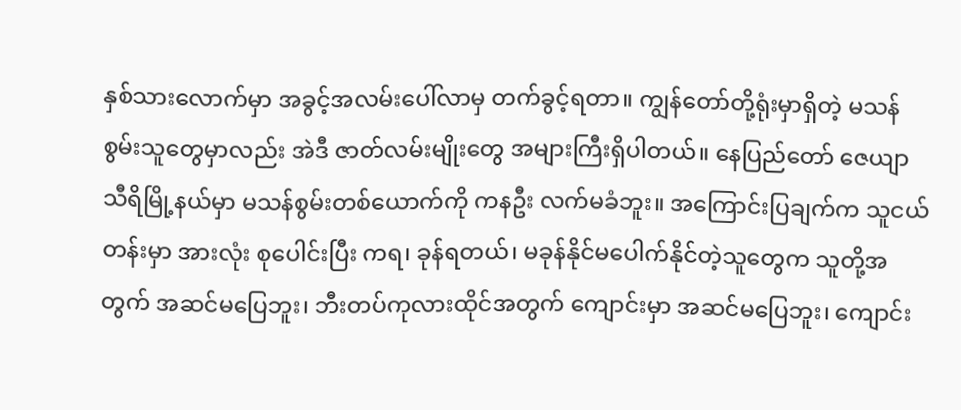နှစ်သားလောက်မှာ အခွင့်အလမ်းပေါ်လာမှ တက်ခွင့်ရတာ။ ကျွန်တော်တို့ရုံးမှာရှိတဲ့ မသန်စွမ်းသူတွေမှာလည်း အဲဒီ ဇာတ်လမ်းမျိုးတွေ အများကြီးရှိပါတယ်။ နေပြည်တော် ဇေယျာသီရိမြို့နယ်မှာ မသန်စွမ်းတစ်ယောက်ကို ကနဦး လက်မခံဘူး။ အကြောင်းပြချက်က သူငယ်တန်းမှာ အားလုံး စုပေါင်းပြီး ကရ၊ ခုန်ရတယ်၊ မခုန်နိုင်မပေါက်နိုင်တဲ့သူတွေက သူတို့အတွက် အဆင်မပြေဘူး၊ ဘီးတပ်ကုလားထိုင်အတွက် ကျောင်းမှာ အဆင်မပြေဘူး၊ ကျောင်း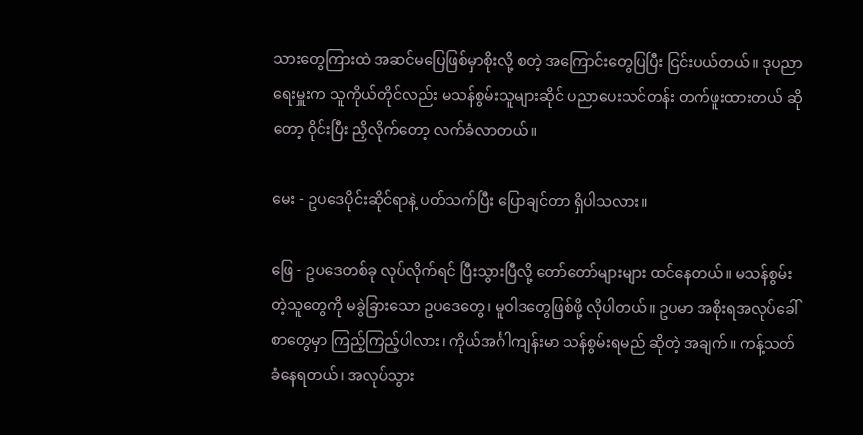သားတွေကြားထဲ အဆင်မပြေဖြစ်မှာစိုးလို့ စတဲ့ အကြောင်းတွေပြပြီး ငြင်းပယ်တယ်။ ဒုပညာရေးမှူးက သူကိုယ်တိုင်လည်း မသန်စွမ်းသူများဆိုင် ပညာပေးသင်တန်း တက်ဖူးထားတယ် ဆိုတော့ ဝိုင်းပြီး ညှိလိုက်တော့ လက်ခံလာတယ်။

မေး - ဥပဒေပိုင်းဆိုင်ရာနဲ့ ပတ်သက်ပြီး ပြောချင်တာ ရှိပါသလား။

ဖြေ - ဥပဒေတစ်ခု လုပ်လိုက်ရင် ပြီးသွားပြီလို့ တော်တော်များများ ထင်နေတယ်။ မသန်စွမ်းတဲ့သူတွေကို မခွဲခြားသော ဥပဒေတွေ၊ မူဝါဒတွေဖြစ်ဖို့ လိုပါတယ်။ ဥပမာ အစိုးရအလုပ်ခေါ်စာတွေမှာ ကြည့်ကြည့်ပါလား၊ ကိုယ်အင်္ဂါကျန်းမာ သန်စွမ်းရမည် ဆိုတဲ့ အချက်။ ကန့်သတ်ခံနေရတယ်၊ အလုပ်သွား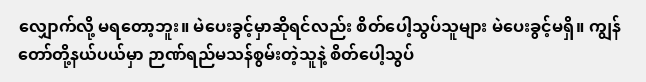လျှောက်လို့ မရတော့ဘူး။ မဲပေးခွင့်မှာဆိုရင်လည်း စိတ်ပေါ့သွပ်သူများ မဲပေးခွင့်မရှိ။ ကျွန်တော်တို့နယ်ပယ်မှာ ဉာဏ်ရည်မသန်စွမ်းတဲ့သူနဲ့ စိတ်ပေါ့သွပ်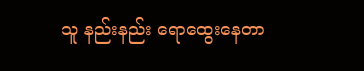သူ နည်းနည်း ရောထွေးနေတာ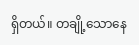ရှိတယ်။ တချို့သောနေ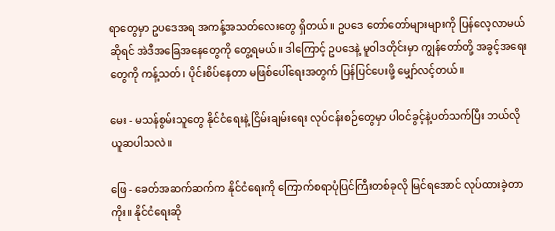ရာတွေမှာ ဥပဒေအရ အကန့်အသတ်လေးတွေ ရှိတယ်။ ဥပဒေ တော်တော်များများကို ပြန်လေ့လာမယ်ဆိုရင် အဲဒီအခြေအနေတွေကို တွေ့ရမယ်။ ဒါကြောင့် ဥပဒေနဲ့ မူဝါဒတိုင်းမှာ ကျွန်တော်တို့ အခွင့်အရေးတွေကို ကန့်သတ်၊ ပိုင်းစိပ်နေတာ မဖြစ်ပေါ်ရေးအတွက် ပြန်ပြင်ပေးဖို့ မျှော်လင့်တယ်။

မေး - မသန်စွမ်းသူတွေ နိုင်ငံရေးနဲ့ ငြိမ်းချမ်းရေး လုပ်ငန်းစဉ်တွေမှာ ပါဝင်ခွင့်နဲ့ပတ်သက်ပြီး ဘယ်လို ယူဆပါသလဲ။

ဖြေ - ခေတ်အဆက်ဆက်က နိုင်ငံရေးကို ကြောက်စရာပုံပြင်ကြီးတစ်ခုလို မြင်ရအောင် လုပ်ထားခဲ့တာကိုး။ နိုင်ငံရေးဆို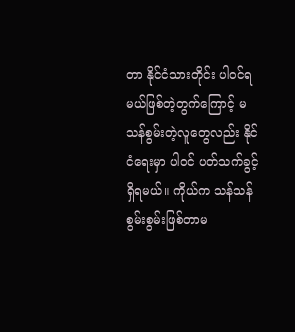တာ နိုင်ငံသားတိုင်း ပါဝင်ရမယ်ဖြစ်တဲ့တွက်ကြောင့် မသန်စွမ်းတဲ့လူတွေလည်း နိုင်ငံရေးမှာ ပါဝင် ပတ်သက်ခွင့် ရှိရမယ်။ ကိုယ်က သန်သန်စွမ်းစွမ်းဖြစ်တာမ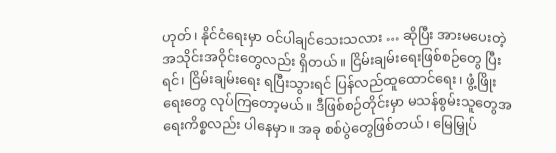ဟုတ်၊ နိုင်ငံရေးမှာ ဝင်ပါချင်သေးသလား … ဆိုပြီး အားမပေးတဲ့ အသိုင်းအဝိုင်းတွေလည်း ရှိတယ်။ ငြိမ်းချမ်းရေးဖြစ်စဉ်တွေ ပြီးရင်၊ ငြိမ်းချမ်းရေး ရပြီးသွားရင် ပြန်လည်ထူထောင်ရေး၊ ဖွံ့ဖြိုးရေးတွေ လုပ်ကြတော့မယ်။ ဒီဖြစ်စဉ်တိုင်းမှာ မသန်စွမ်းသူတွေအရေးကိစ္စလည်း ပါနေမှာ။ အခု စစ်ပွဲတွေဖြစ်တယ်၊ မြေမြှုပ်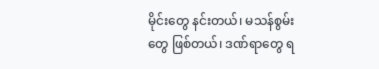မိုင်းတွေ နင်းတယ်၊ မသန်စွမ်းတွေ ဖြစ်တယ်၊ ဒဏ်ရာတွေ ရ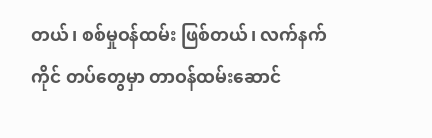တယ်၊ စစ်မှုဝန်ထမ်း ဖြစ်တယ်၊ လက်နက်ကိုင် တပ်တွေမှာ တာဝန်ထမ်းဆောင်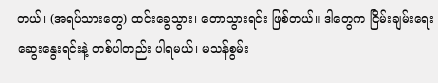တယ်၊ (အရပ်သားတွေ) ထင်းခွေသွား၊ တောသွားရင်း ဖြစ်တယ်။ ဒါတွေက ငြိမ်းချမ်းရေးဆွေးနွေးရင်းနဲ့ တစ်ပါတည်း ပါရမယ်၊ မသန်စွမ်း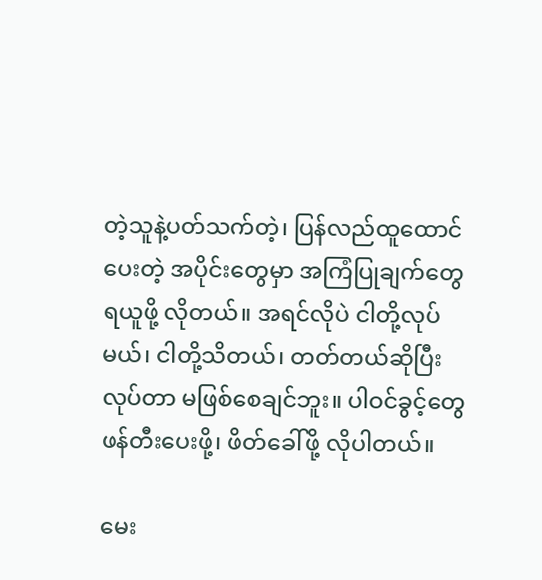တဲ့သူနဲ့ပတ်သက်တဲ့၊ ပြန်လည်ထူထောင်ပေးတဲ့ အပိုင်းတွေမှာ အကြံပြုချက်တွေ ရယူဖို့ လိုတယ်။ အရင်လိုပဲ ငါတို့လုပ်မယ်၊ ငါတို့သိတယ်၊ တတ်တယ်ဆိုပြီး လုပ်တာ မဖြစ်စေချင်ဘူး။ ပါဝင်ခွင့်တွေ ဖန်တီးပေးဖို့၊ ဖိတ်ခေါ်ဖို့ လိုပါတယ်။

မေး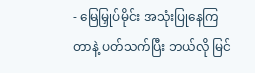- မြေမြှုပ်မိုင်း အသုံးပြုနေကြတာနဲ့ ပတ်သက်ပြီး ဘယ်လို မြင်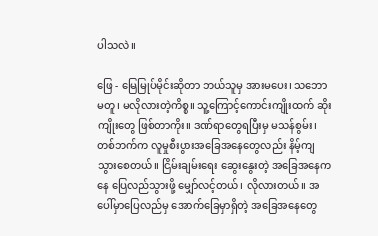ပါသလဲ။

ဖြေ - မြေမြုပ်မိုင်းဆိုတာ ဘယ်သူမှ အားမပေး၊ သဘောမတူ၊ မလိုလားတဲ့ကိစ္စ။ သူ့ကြောင့်ကောင်းကျိုးထက် ဆိုးကျိုးတွေ ဖြစ်တာကိုး။ ဒဏ်ရာတွေရပြီးမှ မသန်စွမ်း၊ တစ်ဘက်က လူမှုစီးပွားအခြေအနေတွေလည်း နိမ့်ကျသွားစေတယ်။ ငြိမ်းချမ်းရေး ဆွေးနွေးတဲ့ အခြေအနေကနေ ပြေလည်သွားဖို့ မျှော်လင့်တယ်၊ လိုလားတယ်။ အပေါ်မှာပြေလည်မှ အောက်ခြေမှာရှိတဲ့ အခြေအနေတွေ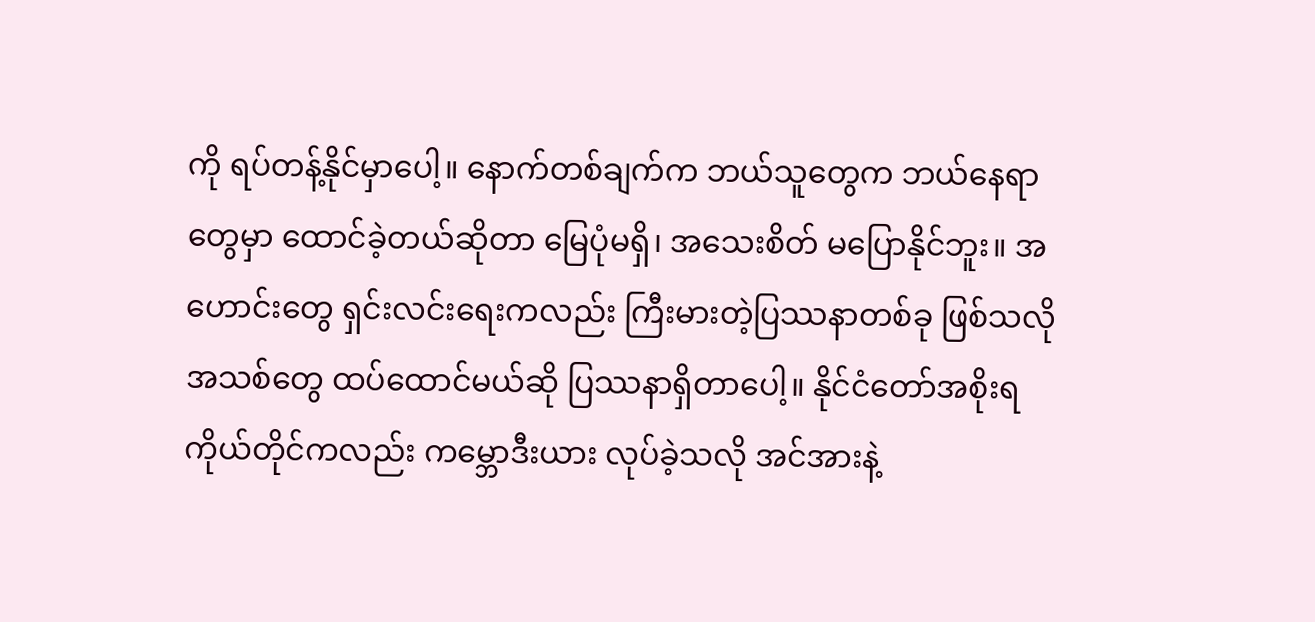ကို ရပ်တန့်နိုင်မှာပေါ့။ နောက်တစ်ချက်က ဘယ်သူတွေက ဘယ်နေရာတွေမှာ ထောင်ခဲ့တယ်ဆိုတာ မြေပုံမရှိ၊ အသေးစိတ် မပြောနိုင်ဘူး။ အဟောင်းတွေ ရှင်းလင်းရေးကလည်း ကြီးမားတဲ့ပြဿနာတစ်ခု ဖြစ်သလို အသစ်တွေ ထပ်ထောင်မယ်ဆို ပြဿနာရှိတာပေါ့။ နိုင်ငံတော်အစိုးရကိုယ်တိုင်ကလည်း ကမ္ဘောဒီးယား လုပ်ခဲ့သလို အင်အားနဲ့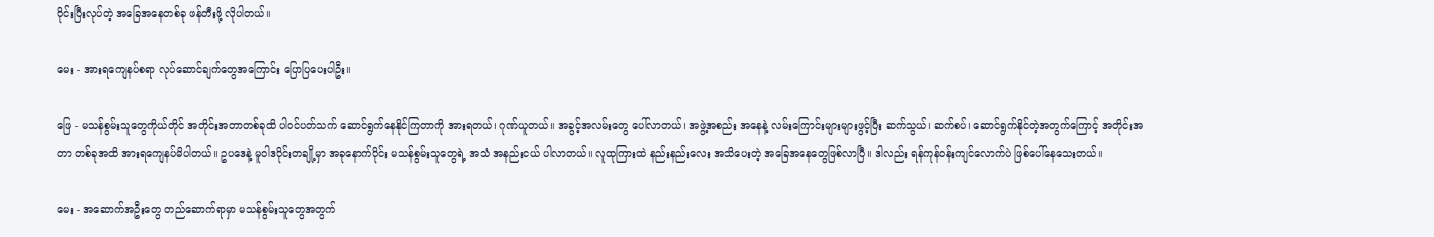ဝိုင်းပြီးလုပ်တဲ့ အခြေအနေတစ်ခု ဖန်တီးဖို့ လိုပါတယ်။

မေး - အားရကျေနပ်စရာ လုပ်ဆောင်ချက်တွေအကြောင်း ပြောပြပေးပါဦး။

ဖြေ - မသန်စွမ်းသူတွေကိုယ်တိုင် အတိုင်းအတာတစ်ခုထိ ပါဝင်ပတ်သက် ဆောင်ရွက်နေနိုင်ကြတာကို အားရတယ်၊ ဂုဏ်ယူတယ်။ အခွင့်အလမ်းတွေ ပေါ်လာတယ်၊ အဖွဲ့အစည်း အနေနဲ့ လမ်းကြောင်းများများဖွင့်ပြီး ဆက်သွယ်၊ ဆက်စပ်၊ ဆောင်ရွက်နိုင်တဲ့အတွက်ကြောင့် အတိုင်းအတာ တစ်ခုအထိ အားရကျေနပ်မိပါတယ်။ ဥပဒေနဲ့ မူဝါဒပိုင်းတချို့မှာ အခုနောက်ပိုင်း မသန်စွမ်းသူတွေရဲ့ အသံ အနည်းငယ် ပါလာတယ်။ လူထုကြားထဲ နည်းနည်းလေး အသိပေးတဲ့ အခြေအနေတွေဖြစ်လာပြီ။ ဒါလည်း ရန်ကုန်ဝန်းကျင်လောက်ပဲ ဖြစ်ပေါ်နေသေးတယ်။

မေး - အဆောက်အဦးတွေ တည်ဆောက်ရာမှာ မသန်စွမ်းသူတွေအတွက်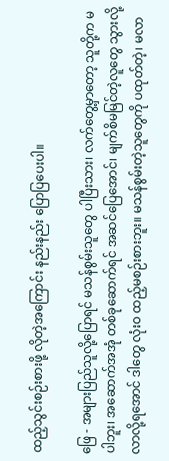ထည့်သွင်းစဉ်းစားဖို့ လိုတဲ့အကြောင်း နည်းနည်း ပြောပြပေးပါ။

ဖြေ - အများပြည်သူလို့ပြောရင် မသန်စွမ်းသူတွေ ပါပြီးသား၊ လက်တွေ့မှာတော့ သူတို့က မပါဘူး၊ အဆောက်အအုံ တစ်ခုဆောက်ရင် အဆင်ပြေအောင်၊ မျက်စိမမြင်တဲ့လူတွေ သွားလို့ လာလို့ရအောင် ဒါတွေ လုံးဝ ထည့်မစဉ်းစားဘူး။ မသန်စွမ်းတဲ့သူတွေကို ပထုတ်တဲ့၊ မလာ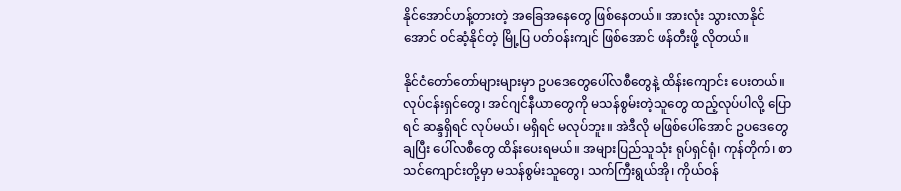နိုင်အောင်ဟန့်တားတဲ့ အခြေအနေတွေ ဖြစ်နေတယ်။ အားလုံး သွားလာနိုင်အောင် ဝင်ဆံ့နိုင်တဲ့ မြို့ပြ ပတ်ဝန်းကျင် ဖြစ်အောင် ဖန်တီးဖို့ လိုတယ်။

နိုင်ငံတော်တော်များများမှာ ဥပဒေတွေပေါ်လစီတွေနဲ့ ထိန်းကျောင်း ပေးတယ်။ လုပ်ငန်းရှင်တွေ၊ အင်ဂျင်နီယာတွေကို မသန်စွမ်းတဲ့သူတွေ ထည့်လုပ်ပါလို့ ပြောရင် ဆန္ဒရှိရင် လုပ်မယ်၊ မရှိရင် မလုပ်ဘူး။ အဲဒီလို မဖြစ်ပေါ်အောင် ဥပဒေတွေချပြီး ပေါ်လစီတွေ ထိန်းပေးရမယ်။ အများပြည်သူသုံး ရုပ်ရှင်ရုံ၊ ကုန်တိုက်၊ စာသင်ကျောင်းတို့မှာ မသန်စွမ်းသူတွေ၊ သက်ကြီးရွယ်အို၊ ကိုယ်ဝန်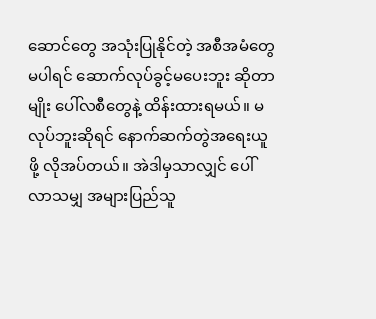ဆောင်တွေ အသုံးပြုနိုင်တဲ့ အစီအမံတွေ မပါရင် ဆောက်လုပ်ခွင့်မပေးဘူး ဆိုတာမျိုး ပေါ်လစီတွေနဲ့ ထိန်းထားရမယ်။ မလုပ်ဘူးဆိုရင် နောက်ဆက်တွဲအရေးယူဖို့ လိုအပ်တယ်။ အဲဒါမှသာလျှင် ပေါ်လာသမျှ အများပြည်သူ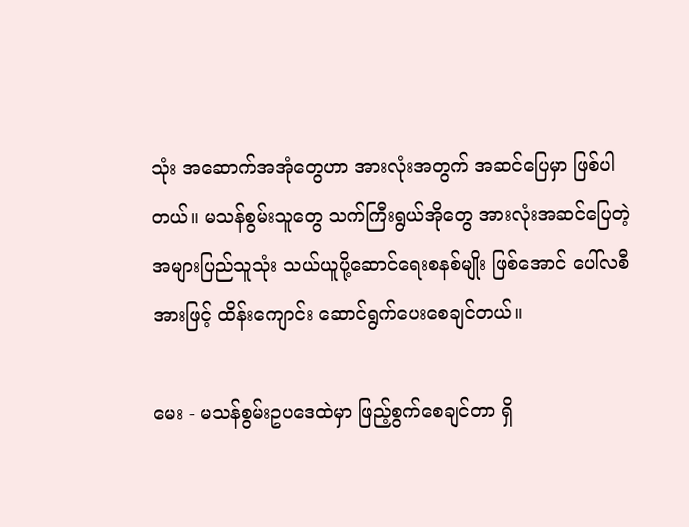သုံး အဆောက်အအုံတွေဟာ အားလုံးအတွက် အဆင်ပြေမှာ ဖြစ်ပါတယ်။ မသန်စွမ်းသူတွေ သက်ကြီးရွယ်အိုတွေ အားလုံးအဆင်ပြေတဲ့ အများပြည်သူသုံး သယ်ယူပို့ဆောင်ရေးစနစ်မျိုး ဖြစ်အောင် ပေါ်လစီအားဖြင့် ထိန်းကျောင်း ဆောင်ရွက်ပေးစေချင်တယ်။

မေး - မသန်စွမ်းဥပဒေထဲမှာ ဖြည့်စွက်စေချင်တာ ရှိ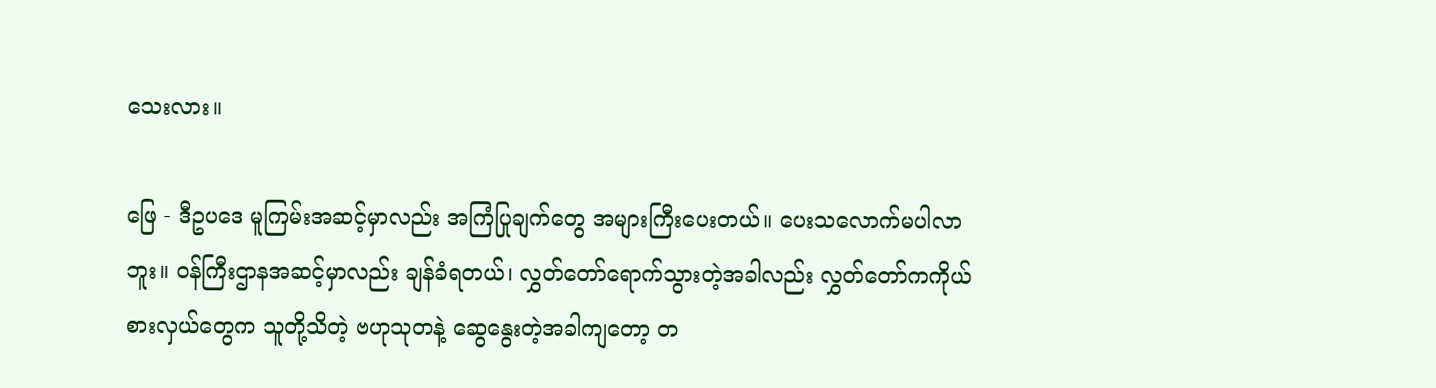သေးလား။

ဖြေ - ဒီဥပဒေ မူကြမ်းအဆင့်မှာလည်း အကြံပြုချက်တွေ အများကြီးပေးတယ်။ ပေးသလောက်မပါလာဘူး။ ဝန်ကြီးဌာနအဆင့်မှာလည်း ချန်ခံရတယ်၊ လွှတ်တော်ရောက်သွားတဲ့အခါလည်း လွှတ်တော်ကကိုယ်စားလှယ်တွေက သူတို့သိတဲ့ ဗဟုသုတနဲ့ ဆွေနွေးတဲ့အခါကျတော့ တ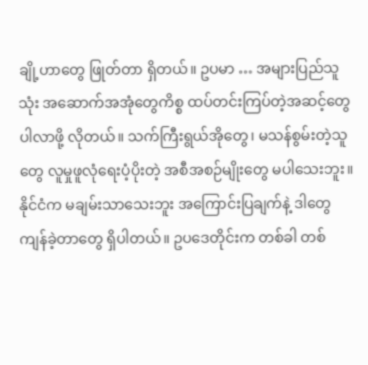ချို့ဟာတွေ ဖြုတ်တာ ရှိတယ်။ ဥပမာ … အများပြည်သူသုံး အဆောက်အအုံတွေကိစ္စ ထပ်တင်းကြပ်တဲ့အဆင့်တွေ ပါလာဖို့ လိုတယ်။ သက်ကြီးရွယ်အိုတွေ၊ မသန်စွမ်းတဲ့သူတွေ လူမှုဖူလုံရေးပံ့ပိုးတဲ့ အစီအစဉ်မျိုးတွေ မပါသေးဘူး။ နိုင်ငံက မချမ်းသာသေးဘူး အကြောင်းပြချက်နဲ့ ဒါတွေ ကျန်ခဲ့တာတွေ ရှိပါတယ်။ ဥပဒေတိုင်းက တစ်ခါ တစ်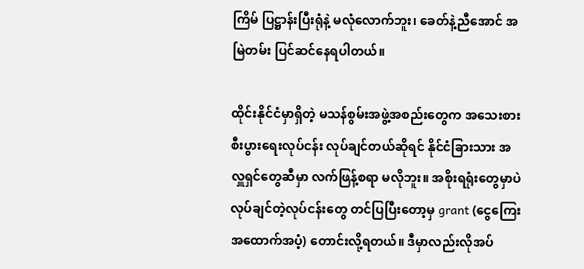ကြိမ် ပြဋ္ဌာန်းပြီးရုံနဲ့ မလုံလောက်ဘူး၊ ခေတ်နဲ့ညီအောင် အမြဲတမ်း ပြင်ဆင်နေရပါတယ်။

ထိုင်းနိုင်ငံမှာရှိတဲ့ မသန်စွမ်းအဖွဲ့အစည်းတွေက အသေးစားစီးပွားရေးလုပ်ငန်း လုပ်ချင်တယ်ဆိုရင် နိုင်ငံခြားသား အလှူရှင်တွေဆီမှာ လက်ဖြန့်စရာ မလိုဘူး။ အစိုးရရုံးတွေမှာပဲ လုပ်ချင်တဲ့လုပ်ငန်းတွေ တင်ပြပြီးတော့မှ grant (ငွေကြေးအထောက်အပံ့) တောင်းလို့ရတယ်။ ဒီမှာလည်းလိုအပ်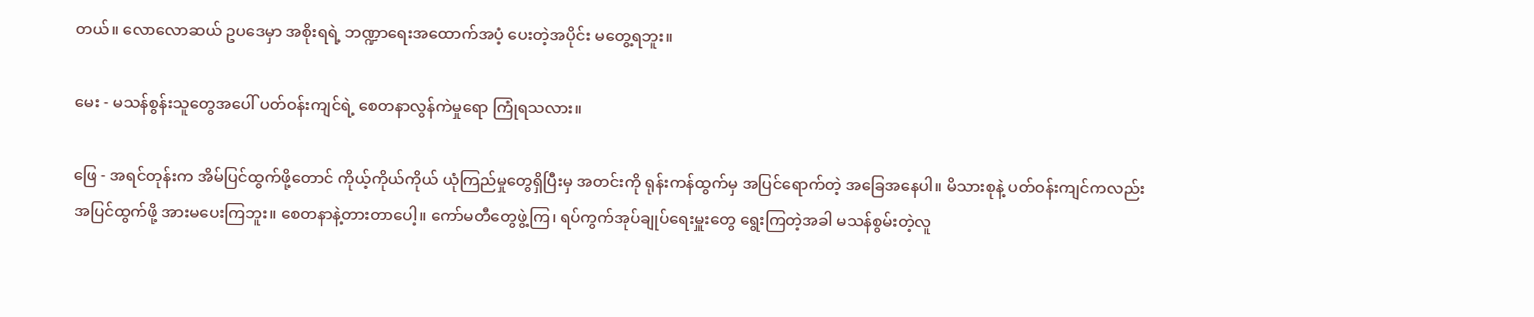တယ်။ လောလောဆယ် ဥပဒေမှာ အစိုးရရဲ့ ဘဏ္ဍာရေးအထောက်အပံ့ ပေးတဲ့အပိုင်း မတွေ့ရဘူး။

မေး - မသန်စွန်းသူတွေအပေါ် ပတ်ဝန်းကျင်ရဲ့ စေတနာလွန်ကဲမှုရော ကြုံရသလား။

ဖြေ - အရင်တုန်းက အိမ်ပြင်ထွက်ဖို့တောင် ကိုယ့်ကိုယ်ကိုယ် ယုံကြည်မှုတွေရှိပြီးမှ အတင်းကို ရုန်းကန်ထွက်မှ အပြင်ရောက်တဲ့ အခြေအနေပါ။ မိသားစုနဲ့ ပတ်ဝန်းကျင်ကလည်း အပြင်ထွက်ဖို့ အားမပေးကြဘူး။ စေတနာနဲ့တားတာပေါ့။ ကော်မတီတွေဖွဲ့ကြ၊ ရပ်ကွက်အုပ်ချုပ်ရေးမှူးတွေ ရွေးကြတဲ့အခါ မသန်စွမ်းတဲ့လူ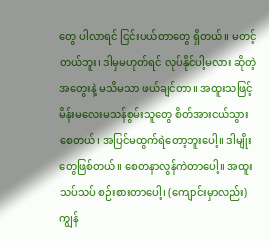တွေ ပါလာရင် ငြင်းပယ်တာတွေ ရှိတယ်။ မတင့်တယ်ဘူး၊ ဒါမှမဟုတ်ရင် လုပ်နိုင်ပါ့မလား ဆိုတဲ့ အတွေးနဲ့ မသိမသာ ဖယ်ချင်တာ။ အထူးသဖြင့် မိန်းမလေးမသန်စွမ်းသူတွေ စိတ်အားငယ်သွား စေတယ်၊ အပြင်မထွက်ရဲတော့ဘူးပေါ့။ ဒါမျိုးတွေဖြစ်တယ်။ စေတနာလွန်ကဲတာပေါ့။ အထူး သပ်သပ် စဉ်းစားတာပေါ့၊ (ကျောင်းမှာလည်း) ကျွန်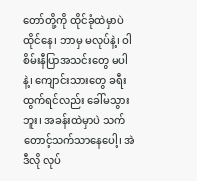တော်တို့ကို ထိုင်ခုံထဲမှာပဲ ထိုင်နေ၊ ဘာမှ မလုပ်နဲ့၊ ဝါစိမ်းနီပြာအသင်းတွေ မပါနဲ့၊ ကျောင်းသားတွေ ခရီးထွက်ရင်လည်း ခေါ်မသွားဘူး၊ အခန်းထဲမှာပဲ သက်တောင့်သက်သာနေပေါ့၊ အဲဒီလို လုပ်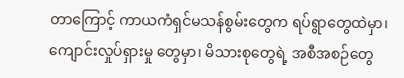တာကြောင့် ကာယကံရှင်မသန်စွမ်းတွေက ရပ်ရွာတွေထဲမှာ၊ ကျောင်းလှုပ်ရှားမှု တွေမှာ၊ မိသားစုတွေရဲ့ အစီအစဉ်တွေ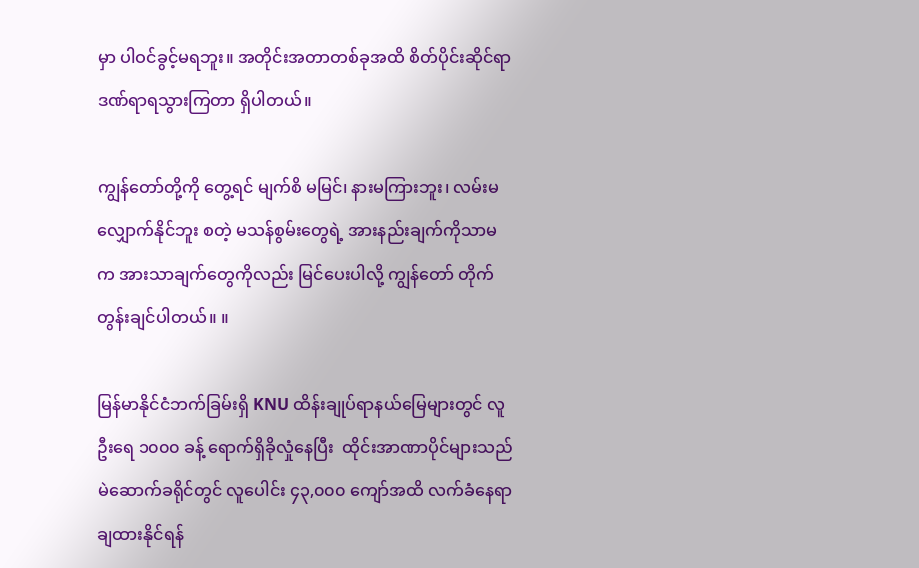မှာ ပါဝင်ခွင့်မရဘူး။ အတိုင်းအတာတစ်ခုအထိ စိတ်ပိုင်းဆိုင်ရာ ဒဏ်ရာရသွားကြတာ ရှိပါတယ်။

ကျွန်တော်တို့ကို တွေ့ရင် မျက်စိ မမြင်၊ နားမကြားဘူး၊ လမ်းမလျှောက်နိုင်ဘူး စတဲ့ မသန်စွမ်းတွေရဲ့ အားနည်းချက်ကိုသာမက အားသာချက်တွေကိုလည်း မြင်ပေးပါလို့ ကျွန်တော် တိုက်တွန်းချင်ပါတယ်။ ။

မြန်မာနိုင်ငံဘက်ခြမ်းရှိ KNU ထိန်းချုပ်ရာနယ်မြေများတွင် လူဦးရေ ၁၀၀၀ ခန့် ရောက်ရှိခိုလှုံနေပြီး  ထိုင်းအာဏာပိုင်များသည် မဲဆောက်ခရိုင်တွင် လူပေါင်း ၄၃,၀၀၀ ကျော်အထိ လက်ခံနေရာချထားနိုင်ရန်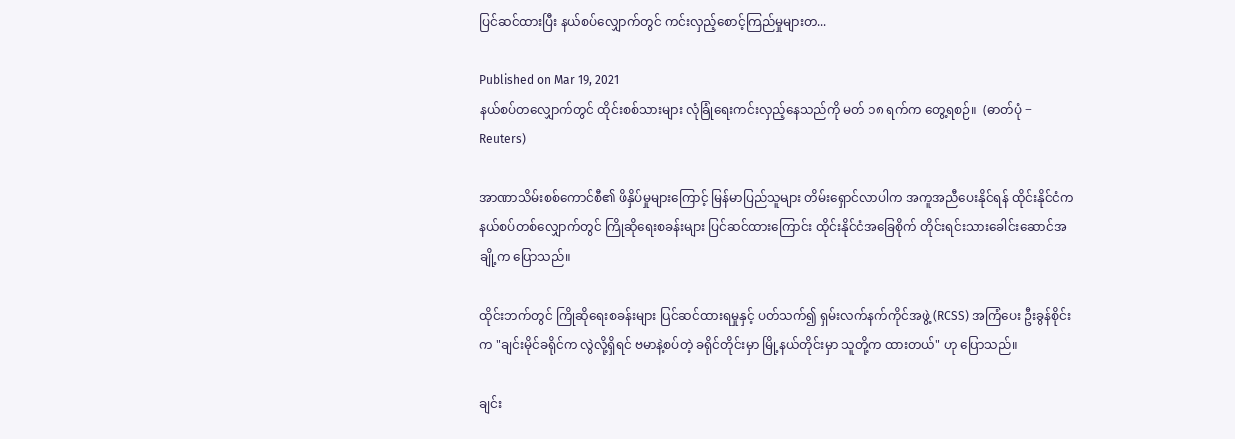ပြင်ဆင်ထားပြီး နယ်စပ်လျှောက်တွင် ကင်းလှည့်စောင့်ကြည်မှုများတ...

Published on Mar 19, 2021
နယ်စပ်တလျှောက်တွင် ထိုင်းစစ်သားများ လုံခြုံရေးကင်းလှည့်နေသည်ကို မတ် ၁၈ ရက်က တွေ့ရစဉ်။  (ဓာတ်ပုံ − Reuters)

အာဏာသိမ်းစစ်ကောင်စီ၏ ဖိနှိပ်မှုများကြောင့် မြန်မာပြည်သူများ တိမ်းရှောင်လာပါက အကူအညီပေးနိုင်ရန် ထိုင်းနိုင်ငံက နယ်စပ်တစ်လျှောက်တွင် ကြိုဆိုရေးစခန်းများ ပြင်ဆင်ထားကြောင်း ထိုင်းနိုင်ငံအခြေစိုက် တိုင်းရင်းသားခေါင်းဆောင်အချို့က ပြောသည်။

ထိုင်းဘက်တွင် ကြိုဆိုရေးစခန်းများ ပြင်ဆင်ထားရမှုနှင့် ပတ်သက်၍ ရှမ်းလက်နက်ကိုင်အဖွဲ့ (RCSS) အကြံပေး ဦးခွန်စိုင်းက "ချင်းမိုင်ခရိုင်က လွဲလို့ရှိရင် ဗမာနဲ့စပ်တဲ့ ခရိုင်တိုင်းမှာ မြို့နယ်တိုင်းမှာ သူတို့က ထားတယ်" ဟု ပြောသည်။

ချင်း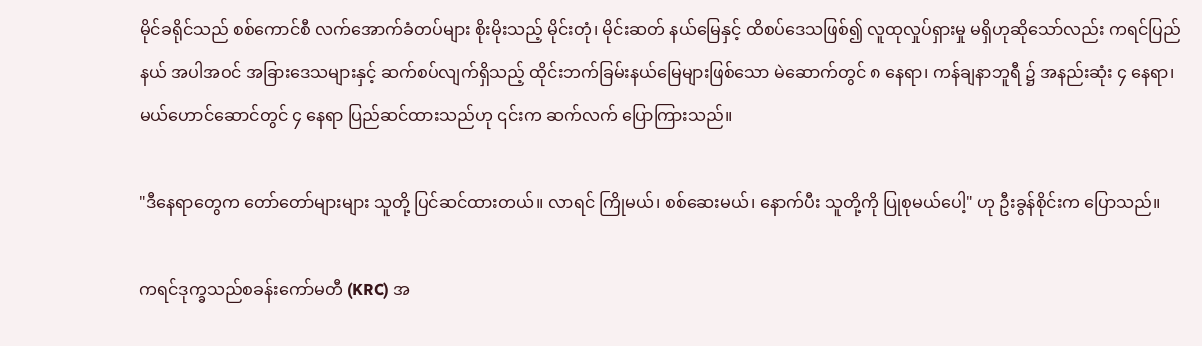မိုင်ခရိုင်သည် စစ်ကောင်စီ လက်အောက်ခံတပ်များ စိုးမိုးသည့် မိုင်းတုံ၊ မိုင်းဆတ် နယ်မြေနှင့် ထိစပ်ဒေသဖြစ်၍ လူထုလှုပ်ရှားမှု မရှိဟုဆိုသော်လည်း ကရင်ပြည်နယ် အပါအဝင် အခြားဒေသများနှင့် ဆက်စပ်လျက်ရှိသည့် ထိုင်းဘက်ခြမ်းနယ်မြေများဖြစ်သော မဲ‌ဆောက်တွင် ၈ နေရာ၊ ကန်ချနာဘူရီ ၌ အနည်းဆုံး ၄ နေရာ၊ မယ်ဟောင်ဆောင်တွင် ၄ နေရာ ပြည်ဆင်ထားသည်ဟု ၎င်းက ဆက်လက် ပြောကြားသည်။

"ဒီနေရာတွေက တော်တော်များများ သူတို့ ပြင်ဆင်ထားတယ်။ လာရင် ကြိုမယ်၊ စစ်ဆေးမယ်၊ နောက်ပီး သူတို့ကို ပြုစုမယ်ပေါ့" ဟု ဦးခွန်စိုင်းက ပြောသည်။

ကရင်ဒုက္ခသည်စခန်းကော်မတီ (KRC) အ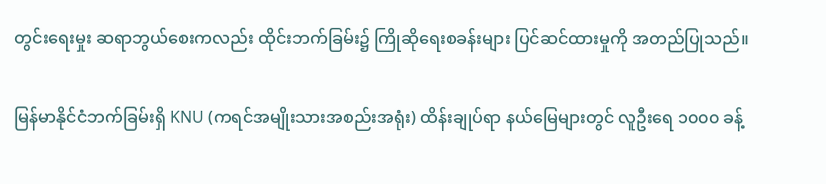တွင်းရေးမှုး ဆရာဘွယ်စေးကလည်း ထိုင်းဘက်ခြမ်း၌ ကြိုဆိုရေးစခန်းများ ပြင်ဆင်ထားမှုကို အတည်ပြုသည်။

မြန်မာနိုင်ငံဘက်ခြမ်းရှိ KNU (ကရင်အမျိုးသားအစည်းအရုံး) ထိန်းချုပ်ရာ နယ်မြေများတွင် လူဦးရေ ၁၀၀၀ ခန့်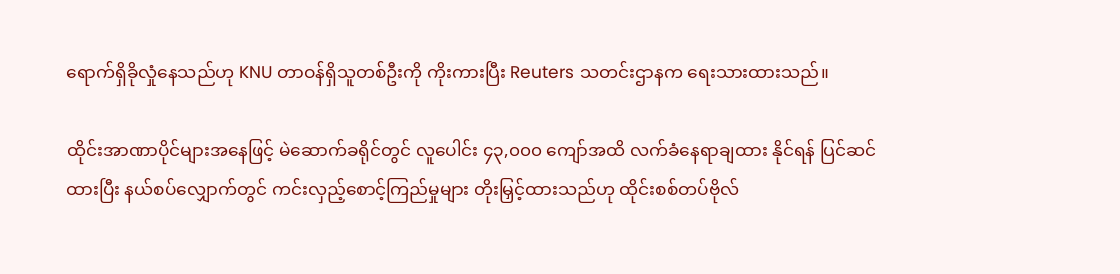ရောက်ရှိခိုလှုံနေသည်ဟု KNU တာဝန်ရှိသူတစ်ဦးကို ကိုးကားပြီး Reuters သတင်းဌာနက ရေးသားထားသည်။

ထိုင်းအာဏာပိုင်များအနေဖြင့် မဲဆောက်ခရိုင်တွင် လူပေါင်း ၄၃,၀၀၀ ကျော်အထိ လက်ခံနေရာချထား နိုင်ရန် ပြင်ဆင်ထားပြီး နယ်စပ်လျှောက်တွင် ကင်းလှည့်စောင့်ကြည်မှုများ တိုးမြှင့်ထားသည်ဟု ထိုင်းစစ်တပ်ဗိုလ်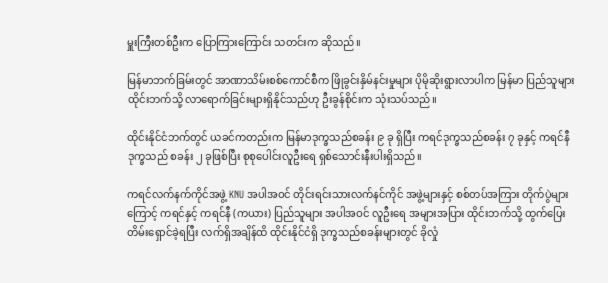မှူးကြီးတစ်ဦးက ပြောကြားကြောင်း သတင်းက ဆိုသည်။

မြန်မာဘက်ခြမ်းတွင် အာဏာသိမ်းစစ်ကောင်စီက ဖြိုခွင်းနှိမ်နင်းမှုများ ပိုမိုဆိုးရွားလာပါက မြန်မာ ပြည်သူများ ထိုင်းဘက်သို့ လာရောက်ခြင်းများရှိနိုင်သည်ဟု ဦးခွန်စိုင်းက သုံးသပ်သည်။

ထိုင်းနိုင်ငံဘက်တွင် ယခင်ကတည်းက မြန်မာဒုက္ခသည်စခန်း ၉ ခု ရှိပြီး ကရင်ဒုက္ခသည်စခန်း ၇ ခုနှင့် ကရင်နီဒုက္ခသည် စခန်း ၂ ခုဖြစ်ပြီး စုစုပေါင်းလူဦးရေ ရှစ်သောင်းနီးပါးရှိသည်။

ကရင်လက်နက်ကိုင်အဖွဲ့ KNU အပါအဝင် တိုင်းရင်းသားလက်နင်ကိုင် အဖွဲ့များနှင့် စစ်တပ်အကြား တိုက်ပွဲများကြောင့် ကရင်နှင့် ကရင်နီ (ကယား) ပြည်သူများ အပါအဝင် လူဦးရေ အများအပြား ထိုင်းဘက်သို့ ထွက်ပြေးတိမ်းရှောင်ခဲ့ရပြီး လက်ရှိအချိန်ထိ ထိုင်းနိုင်ငံရှိ ဒုက္ခသည်စခန်းများတွင် ခိုလှုံ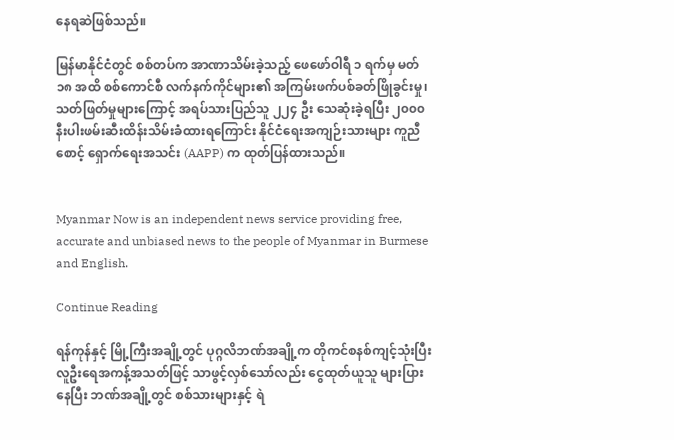နေရဆဲဖြစ်သည်။

မြန်မာနိုင်ငံတွင် စစ်တပ်က အာဏာသိမ်းခဲ့သည့် ဖေဖော်ဝါရီ ၁ ရက်မှ မတ် ၁၈ အထိ စစ်ကောင်စီ လက်နက်ကိုင်များ၏ အကြမ်းဖက်ပစ်ခတ်ဖြိုခွင်းမှု၊ သတ်ဖြတ်မှုများကြောင့် အရပ်သားပြည်သူ ၂၂၄ ဦး သေဆုံးခဲ့ရပြီး ၂၀၀၀ နီးပါးဖမ်းဆီးထိန်းသိမ်းခံထားရကြောင်း နိုင်ငံရေးအကျဉ်းသားများ ကူညီစောင့် ရှောက်ရေးအသင်း (AAPP) က ထုတ်ပြန်ထားသည်။


Myanmar Now is an independent news service providing free, accurate and unbiased news to the people of Myanmar in Burmese and English.

Continue Reading

ရန်ကုန်နှင့် မြို့ကြီးအချို့တွင် ပုဂ္ဂလိဘဏ်အချို့က တိုကင်စနစ်ကျင့်သုံးပြီး လူဦးရေအကန့်အသတ်ဖြင့် သာဖွင့်လှစ်သော်လည်း ငွေထုတ်ယူသူ များပြားနေပြီး ဘဏ်အချို့တွင် စစ်သားများနှင့် ရဲ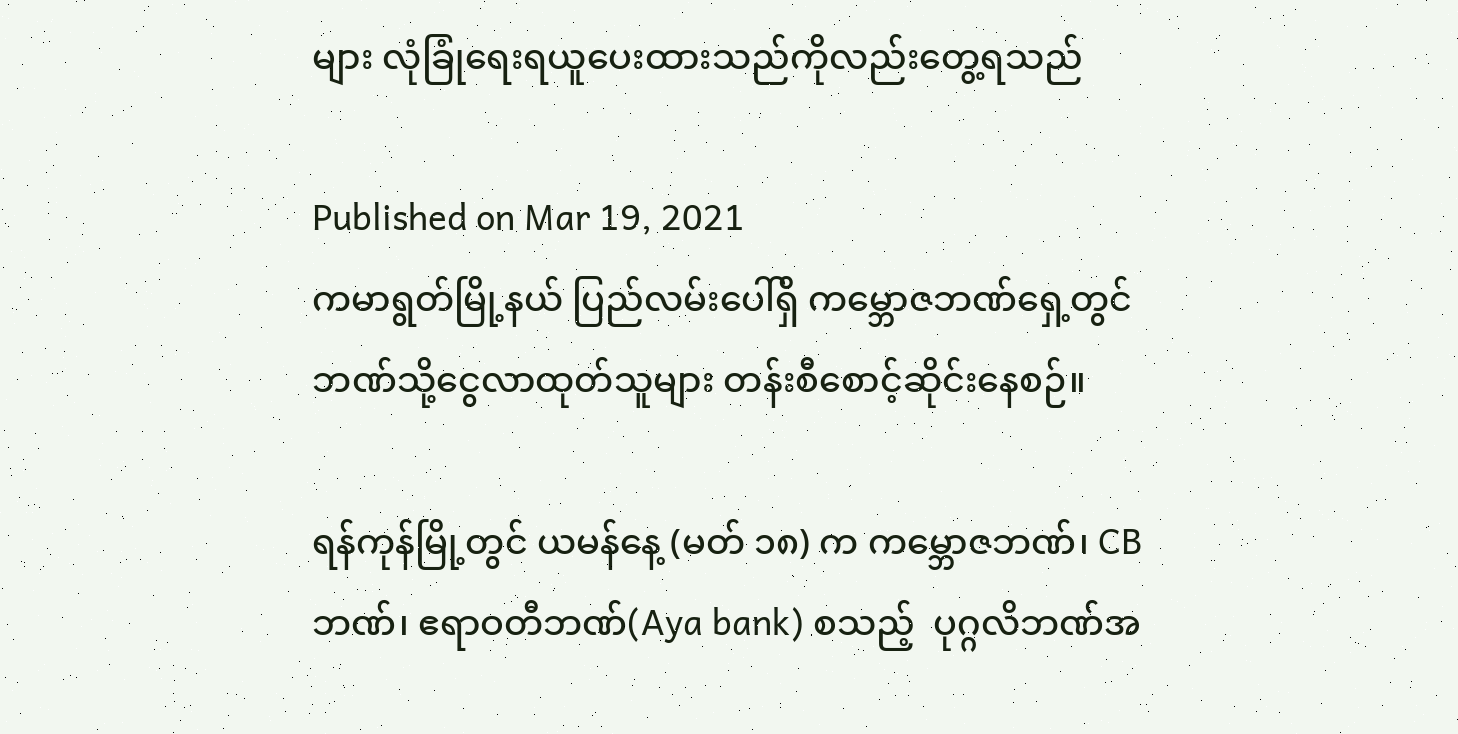များ လုံခြုံရေးရယူပေးထားသည်ကိုလည်းတွေ့ရသည်

Published on Mar 19, 2021
ကမာရွတ်မြို့နယ် ပြည်လမ်းပေါ်ရှိ ကမ္ဘောဇဘဏ်ရှေ့တွင် ဘဏ်သို့ငွေလာထုတ်သူများ တန်းစီစောင့်ဆိုင်းနေစဉ်။

ရန်ကုန်မြို့တွင် ယမန်နေ့ (မတ် ၁၈) က ကမ္ဘောဇဘဏ်၊ CB ဘဏ်၊ ဧရာဝတီဘဏ်(Aya bank) စသည့်  ပုဂ္ဂလိဘဏ်အ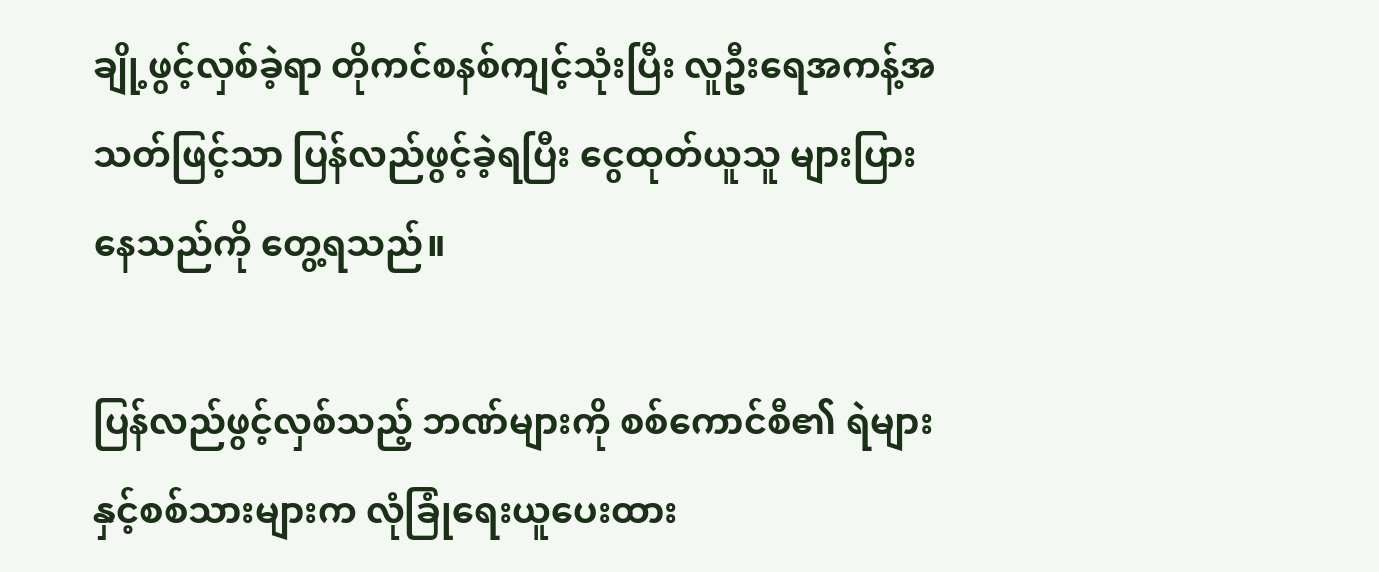ချို့ဖွင့်လှစ်ခဲ့ရာ တိုကင်စနစ်ကျင့်သုံးပြီး လူဦးရေအကန့်အသတ်ဖြင့်သာ ပြန်လည်ဖွင့်ခဲ့ရပြီး ငွေထုတ်ယူသူ များပြားနေသည်ကို တွေ့ရသည်။

ပြန်လည်ဖွင့်လှစ်သည့် ဘဏ်များကို စစ်ကောင်စီ၏ ရဲများနှင့်စစ်သားများက လုံခြုံရေးယူပေးထား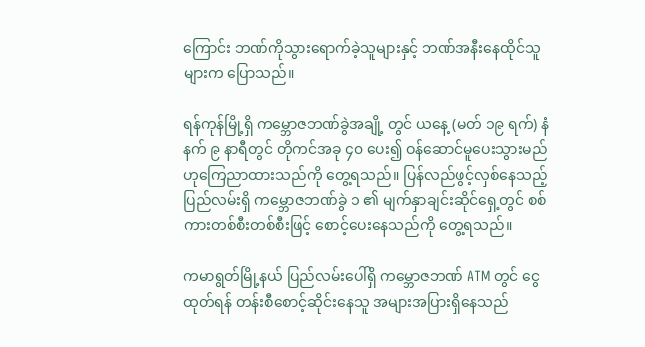ကြောင်း ဘဏ်ကိုသွားရောက်ခဲ့သူများနှင့် ဘဏ်အနီးနေထိုင်သူများက ပြောသည်။

ရန်ကုန်မြို့ရှိ ကမ္ဘောဇဘဏ်ခွဲအချို့ တွင် ယနေ့ (မတ် ၁၉ ရက်) နံနက် ၉ နာရီတွင် တိုကင်အခု ၄၀ ပေး၍ ဝန်ဆောင်မူပေးသွားမည်ဟုကြေညာထားသည်ကို တွေ့ရသည်။ ပြန်လည်ဖွင့်လှစ်နေသည့် ပြည်လမ်းရှိ ကမ္ဘောဇဘဏ်ခွဲ ၁ ၏ မျက်နှာချင်းဆိုင်ရှေ့တွင် စစ်ကားတစ်စီးတစ်စီးဖြင့် စောင့်ပေးနေသည်ကို တွေ့ရသည်။

ကမာရွတ်မြို့နယ် ပြည်လမ်းပေါ်ရှိ ကမ္ဘောဇဘဏ် ATM တွင် ငွေထုတ်ရန် တန်းစီစောင့်ဆိုင်းနေသူ အများအပြားရှိနေသည်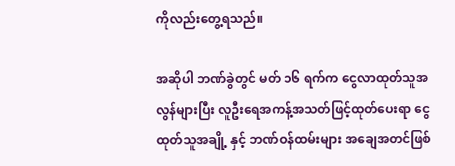ကိုလည်းတွေ့ရသည်။

အဆိုပါ ဘဏ်ခွဲတွင် မတ် ၁၆ ရက်က ငွေလာထုတ်သူအလွန်များပြီး လူဦးရေအကန့်အသတ်ဖြင့်ထုတ်ပေးရာ ငွေထုတ်သူအချို့ နှင့် ဘဏ်ဝန်ထမ်းများ အချေအတင်ဖြစ်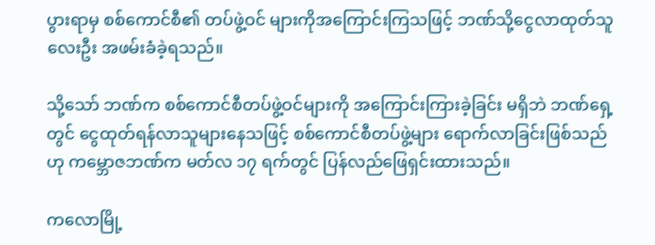ပွားရာမှ စစ်ကောင်စီ၏ တပ်ဖွဲ့ဝင် များကိုအကြောင်းကြသဖြင့် ဘဏ်သို့ငွေလာထုတ်သူလေးဦး အဖမ်းခံခဲ့ရသည်။

သို့သော် ဘဏ်က စစ်ကောင်စီတပ်ဖွဲ့ဝင်များကို အကြောင်းကြားခဲ့ခြင်း မရှိဘဲ ဘဏ်ရှေ့တွင် ငွေထုတ်ရန်လာသူများနေသဖြင့် စစ်ကောင်စီတပ်ဖွဲ့များ ရောက်လာခြင်းဖြစ်သည်ဟု ကမ္ဘောဇဘဏ်က မတ်လ ၁၇ ရက်တွင် ပြန်လည်ဖြေရှင်းထားသည်။

ကလောမြို့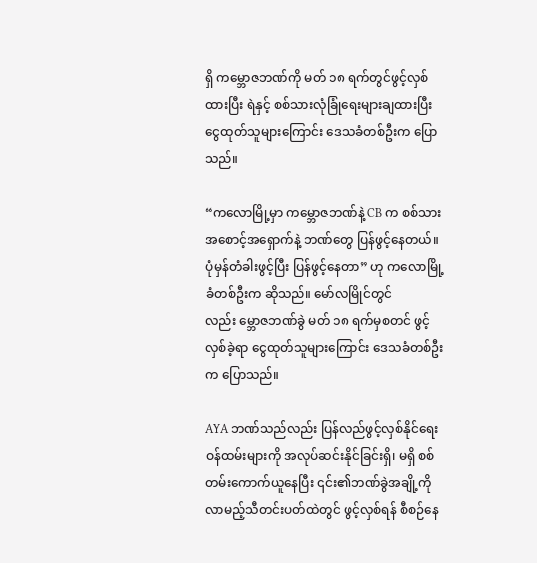ရှိ ကမ္ဘောဇဘဏ်ကို မတ် ၁၈ ရက်တွင်ဖွင့်လှစ်ထားပြီး ရဲနှင့် စစ်သားလုံခြုံရေးများချထားပြီး ငွေထုတ်သူများကြောင်း ဒေသခံတစ်ဦးက ပြောသည်။

“ကလောမြို့မှာ ကမ္ဘောဇဘဏ်နဲ့ CB က စစ်သားအစောင့်အရှောက်နဲ့ ဘဏ်တွေ ပြန်ဖွင့်နေတယ်။ ပုံမှန်တံခါးဖွင့်ပြီး ပြန်ဖွင့်နေတာ” ဟု ကလောမြို့ခံတစ်ဦးက ဆိုသည်။ မော်လမြိုင်တွင်လည်း မ္ဘောဇဘဏ်ခွဲ မတ် ၁၈ ရက်မှစတင် ဖွင့်လှစ်ခဲ့ရာ ငွေထုတ်သူများကြောင်း ဒေသခံတစ်ဦးက ပြောသည်။

AYA ဘဏ်သည်လည်း ပြန်လည်ဖွင့်လှစ်နိုင်ရေး ဝန်ထမ်းများကို အလုပ်ဆင်းနိုင်ခြင်းရှိ၊ မရှိ စစ်တမ်းကောက်ယူနေပြီး ၎င်း၏ဘဏ်ခွဲအချို့ကို လာမည့်သီတင်းပတ်ထဲတွင် ဖွင့်လှစ်ရန် စီစဉ်နေ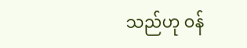သည်ဟု ဝန်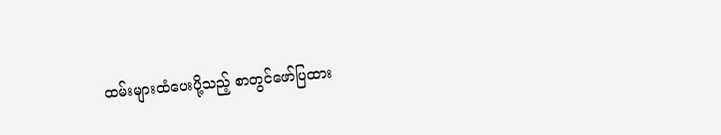ထမ်းများထံပေးပို့သည့် စာတွင်ဖော်ပြထား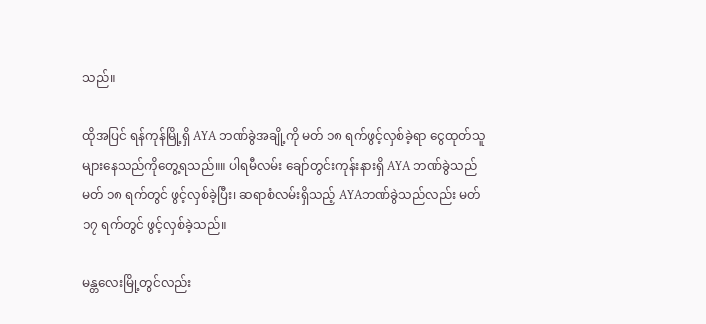သည်။

ထိုအပြင် ရန်ကုန်မြို့ရှိ AYA ဘဏ်ခွဲအချို့ကို မတ် ၁၈ ရက်ဖွင့်လှစ်ခဲ့ရာ ငွေထုတ်သူများနေသည်ကိုတွေ့ရသည်။။ ပါရမီလမ်း ချော်တွင်းကုန်းနားရှိ AYA ဘဏ်ခွဲသည် မတ် ၁၈ ရက်တွင် ဖွင့်လှစ်ခဲ့ပြီး၊ ဆရာစံလမ်းရှိသည့် AYAဘဏ်ခွဲသည်လည်း မတ် ၁၇ ရက်တွင် ဖွင့်လှစ်ခဲ့သည်။

မန္တလေးမြို့တွင်လည်း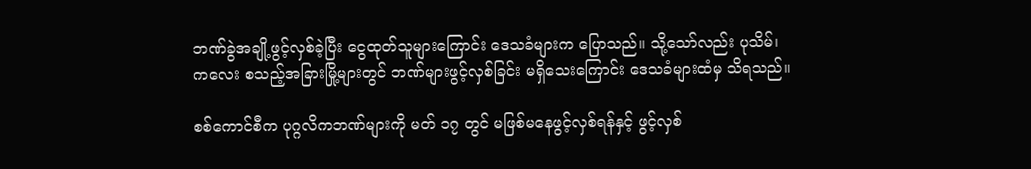ဘဏ်ခွဲအချို့ဖွင့်လှစ်ခဲ့ပြီး ငွေထုတ်သူများကြောင်း ဒေသခံများက ပြောသည်။ သို့သော်လည်း ပုသိမ်၊ ကလေး စသည့်အခြားမြို့များတွင် ဘဏ်များဖွင့်လှစ်ခြင်း မရှိသေးကြောင်း ဒေသခံများထံမှ သိရသည်။

စစ်ကောင်စီက ပုဂ္ဂလိကဘဏ်များကို မတ် ၁၇ တွင် မဖြစ်မနေဖွင့်လှစ်ရန်နှင့် ဖွင့်လှစ်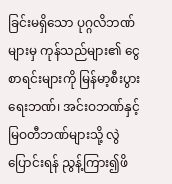ခြင်းမရှိသော ပုဂ္ဂလိဘဏ်များမှ ကုန်သည်များ၏ ငွေစာရင်းများကို မြန်မာ့စီးပွားရေးဘဏ်၊ အင်းဝဘဏ်နှင့် မြဝတီဘဏ်များသို့ လွဲပြောင်းရန် ညွန့်ကြား၍ဖိ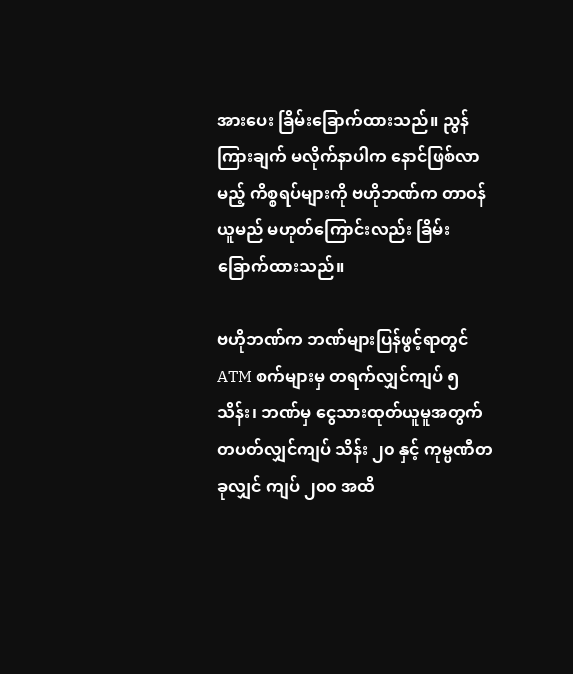အားပေး ခြိမ်းခြောက်ထားသည်။ ညွန်ကြားချက် မလိုက်နာပါက နောင်ဖြစ်လာမည့် ကိစ္စရပ်များကို ဗဟိုဘဏ်က တာဝန်ယူမည် မဟုတ်ကြောင်းလည်း ခြိမ်းခြောက်ထားသည်။

ဗဟိုဘဏ်က ဘဏ်များပြန်ဖွင့်ရာတွင် ATM စက်များမှ တရက်လျှင်ကျပ် ၅ သိန်း၊ ဘဏ်မှ ငွေသားထုတ်ယူမူအတွက် တပတ်လျှင်ကျပ် သိန်း ၂၀ နှင့် ကုမ္ပဏီတခုလျှင် ကျပ် ၂၀၀ အထိ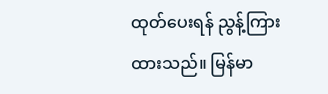ထုတ်ပေးရန် ညွန့်ကြားထားသည်။ မြန်မာ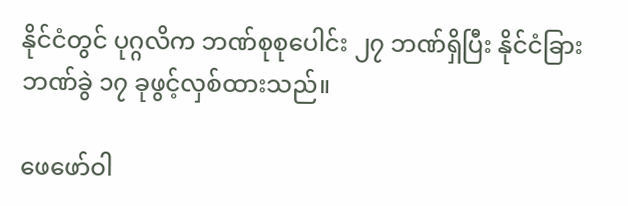နိုင်ငံတွင် ပုဂ္ဂလိက ဘဏ်စုစုပေါင်း ၂၇ ဘဏ်ရှိပြီး နိုင်ငံခြားဘဏ်ခွဲ ၁၇ ခုဖွင့်လှစ်ထားသည်။

ဖေဖော်ဝါ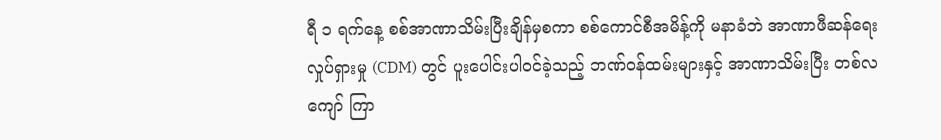ရီ ၁ ရက်နေ့ စစ်အာဏာသိမ်းပြီးချိန်မှစကာ စစ်ကောင်စီအမိန့်ကို မနာခံဘဲ အာဏာဖီဆန်ရေးလှုပ်ရှားမှု (CDM) တွင် ပူးပေါင်းပါဝင်ခဲ့သည့် ဘဏ်ဝန်ထမ်းများနှင့် အာဏာသိမ်းပြီး တစ်လကျော် ကြာ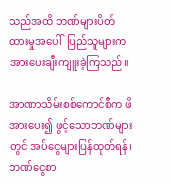သည်အထိ ဘဏ်များပိတ်ထားမှုအပေါ်  ပြည်သူများက အားပေးချီးကျူးခဲ့ကြသည်။

အာဏာသိမ်းစစ်ကောင်စီက ဖိအားပေး၍ ဖွင့်သောဘဏ်များတွင် အပ်ငွေများပြန်ထုတ်ရန်၊ ဘဏ်ငွေစာ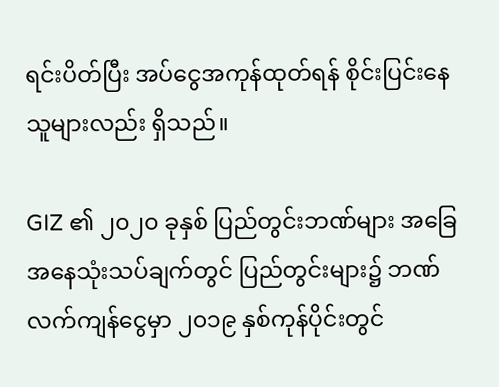ရင်းပိတ်ပြီး အပ်ငွေအကုန်ထုတ်ရန် စိုင်းပြင်းနေသူများလည်း ရှိသည်။

GIZ ၏ ၂၀၂၀ ခုနှစ် ပြည်တွင်းဘဏ်များ အခြေအနေသုံးသပ်ချက်တွင် ပြည်တွင်းများ၌ ဘဏ်လက်ကျန်ငွေမှာ ၂၀၁၉ နှစ်ကုန်ပိုင်းတွင်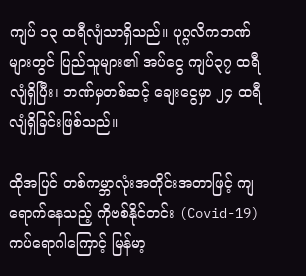ကျပ် ၁၃ ထရီလျံသာရှိသည်။ ပုဂ္ဂလိကဘဏ်များတွင် ပြည်သူများ၏ အပ်ငွေ ကျပ်၃၇ ထရီလျံရှိပြီး၊ ဘဏ်မှတစ်ဆင့် ချေးငွေမှာ ၂၄ ထရီလျံရှိခြင်းဖြစ်သည်။

ထိုအပြင် တစ်ကမ္ဘာလုံးအတိုင်းအတာဖြင့် ကျရောက်နေသည့် ကိုဗစ်နိုင်တင်း (Covid-19) ကပ်ရောဂါကြောင့် မြန်မာ့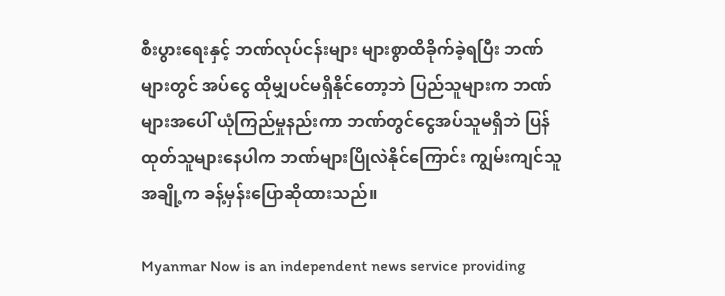စီးပွားရေးနှင့် ဘဏ်လုပ်ငန်းများ များစွာထိခိုက်ခဲ့ရပြီး ဘဏ်များတွင် အပ်ငွေ ထိုမျှပင်မရှိနိုင်တော့ဘဲ ပြည်သူများက ဘဏ်များအပေါ် ယုံကြည်မှုနည်းကာ ဘဏ်တွင်ငွေအပ်သူမရှိဘဲ ပြန်ထုတ်သူများနေပါက ဘဏ်များပြိုလဲနိုင်ကြောင်း ကျွမ်းကျင်သူအချို့က ခန့်မှန်းပြောဆိုထားသည်။

Myanmar Now is an independent news service providing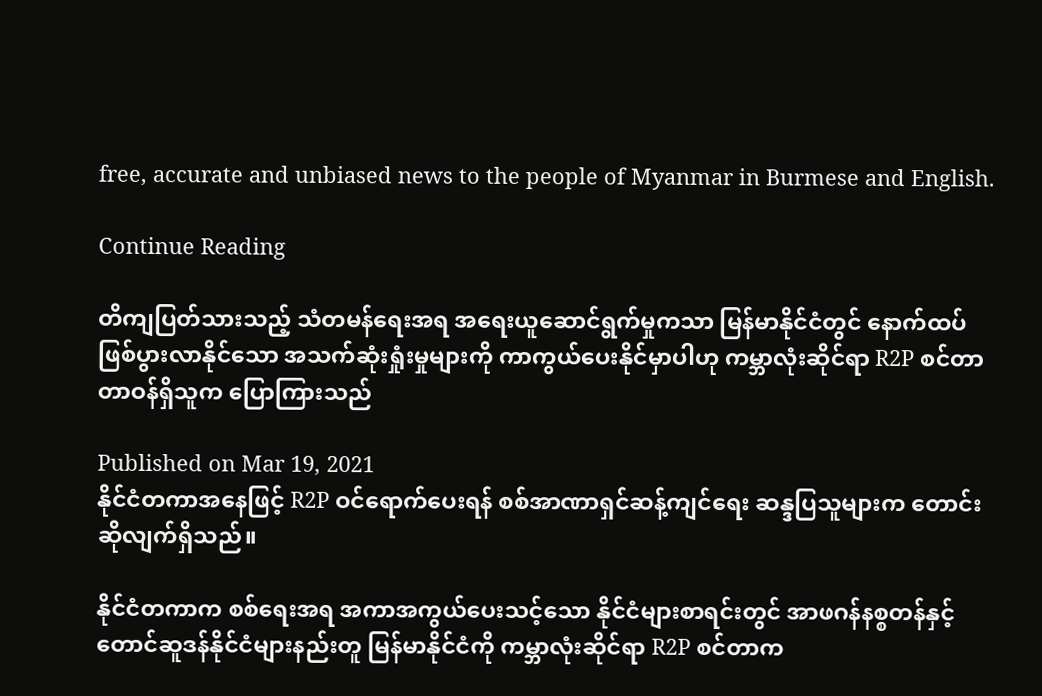free, accurate and unbiased news to the people of Myanmar in Burmese and English.

Continue Reading

တိကျပြတ်သားသည့် သံတမန်ရေးအရ အရေးယူဆောင်ရွက်မှုကသာ မြန်မာနိုင်ငံတွင် နောက်ထပ်ဖြစ်ပွားလာနိုင်သော အသက်ဆုံးရှုံးမှုများကို ကာကွယ်ပေးနိုင်မှာပါဟု ကမ္ဘာလုံးဆိုင်ရာ R2P စင်တာ တာဝန်ရှိသူက ပြောကြားသည်

Published on Mar 19, 2021
နိုင်ငံတကာအနေဖြင့် R2P ဝင်ရောက်ပေးရန် စစ်အာဏာရှင်ဆန့်ကျင်ရေး ဆန္ဒပြသူများက တောင်းဆိုလျက်ရှိသည်။

နိုင်ငံတကာက စစ်ရေးအရ အကာအကွယ်ပေးသင့်သော နိုင်ငံများစာရင်းတွင် အာဖဂန်နစ္စတန်နှင့် တောင်ဆူဒန်နိုင်ငံများနည်းတူ မြန်မာနိုင်ငံကို ကမ္ဘာလုံးဆိုင်ရာ R2P စင်တာက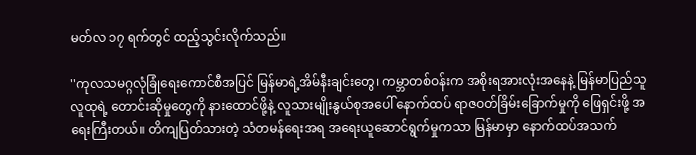မတ်လ ၁၇ ရက်တွင် ထည့်သွင်းလိုက်သည်။

''ကုလသမဂ္ဂလုံခြုံရေးကောင်စီအပြင် မြန်မာရဲ့အိမ်နီးချင်းတွေ၊ ကမ္ဘာတစ်ဝန်းက အစိုးရအားလုံးအနေနဲ့ မြန်မာပြည်သူလူထုရဲ့ တောင်းဆိုမှုတွေကို နားထောင်ဖို့နဲ့ လူသားမျိုးနွယ်စုအပေါ် နောက်ထပ် ရာဇဝတ်ခြိမ်းခြောက်မှုကို ဖြေရှင်းဖို့ အရေးကြီးတယ်။ တိကျပြတ်သားတဲ့ သံတမန်ရေးအရ အရေးယူဆောင်ရွက်မှုကသာ မြန်မာမှာ နောက်ထပ်အသက်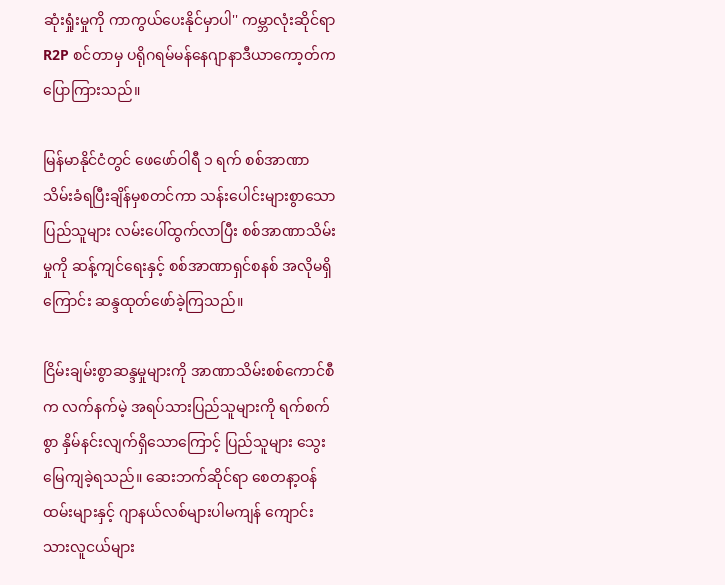ဆုံးရှုံးမှုကို ကာကွယ်ပေးနိုင်မှာပါ'' ကမ္ဘာလုံးဆိုင်ရာ R2P စင်တာမှ ပရိုဂရမ်မန်နေဂျာနာဒီယာကော့တ်က ပြောကြားသည်။

မြန်မာနိုင်ငံတွင် ဖေဖော်ဝါရီ ၁ ရက် စစ်အာဏာသိမ်းခံရပြီးချိန်မှစတင်ကာ သန်းပေါင်းများစွာသောပြည်သူများ လမ်းပေါ်ထွက်လာပြီး စစ်အာဏာသိမ်းမှုကို ဆန့်ကျင်ရေးနှင့် စစ်အာဏာရှင်စနစ် အလိုမရှိကြောင်း ဆန္ဒထုတ်ဖော်ခဲ့ကြသည်။

ငြိမ်းချမ်းစွာဆန္ဒမှုများကို အာဏာသိမ်းစစ်ကောင်စီက လက်နက်မဲ့ အရပ်သားပြည်သူများကို ရက်စက်စွာ နှိမ်နင်းလျက်ရှိသောကြောင့် ပြည်သူများ သွေးမြေကျခဲ့ရသည်။ ဆေးဘက်ဆိုင်ရာ စေတနာ့ဝန်ထမ်းများနှင့် ဂျာနယ်လစ်များပါမကျန် ကျောင်းသားလူငယ်များ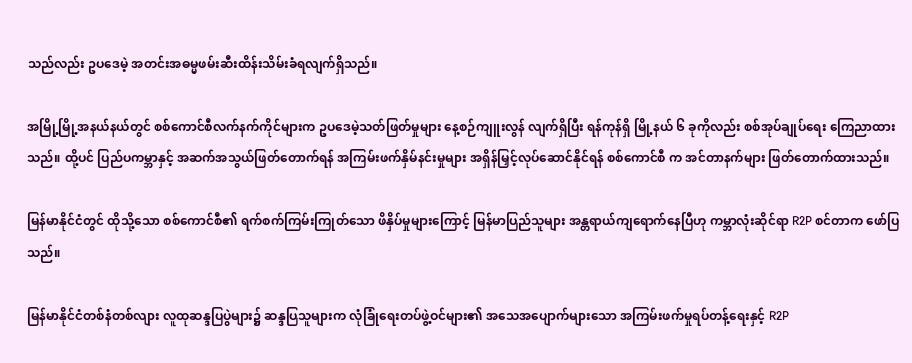သည်လည်း ဥပဒေမဲ့ အတင်းအဓမ္မဖမ်းဆီးထိန်းသိမ်းခံရလျက်ရှိသည်။

အမြို့မြို့အနယ်နယ်တွင် စစ်ကောင်စီလက်နက်ကိုင်များက ဥပဒေမဲ့သတ်ဖြတ်မှုများ နေ့စဉ်ကျူးလွန် လျက်ရှိပြီး ရန်ကုန်ရှိ မြို့နယ် ၆ ခုကိုလည်း စစ်အုပ်ချုပ်ရေး ကြေညာထားသည်။ ထို့ပင် ပြည်ပကမ္ဘာနှင့် အဆက်အသွယ်ဖြတ်တောက်ရန် အကြမ်းဖက်နှိမ်နင်းမှုများ အရှိန်မြှင့်လုပ်ဆောင်နိုင်ရန် စစ်ကောင်စီ က အင်တာနက်များ ဖြတ်တောက်ထားသည်။

မြန်မာနိုင်ငံတွင် ထိုသို့သော စစ်ကောင်စီ၏ ရက်စက်ကြမ်းကြုတ်သော ဖိနှိပ်မှုများကြောင့် မြန်မာပြည်သူများ အန္တရာယ်ကျရောက်နေပြီဟု ကမ္ဘာလုံးဆိုင်ရာ R2P စင်တာက ဖော်ပြသည်။

မြန်မာနိုင်ငံတစ်နံတစ်လျား လူထုဆန္ဒပြပွဲများ၌ ဆန္ဒပြသူများက လုံခြုံရေးတပ်ဖွဲ့ဝင်များ၏ အသေအပျောက်များသော အကြမ်းဖက်မှုရပ်တန့်ရေးနှင့် R2P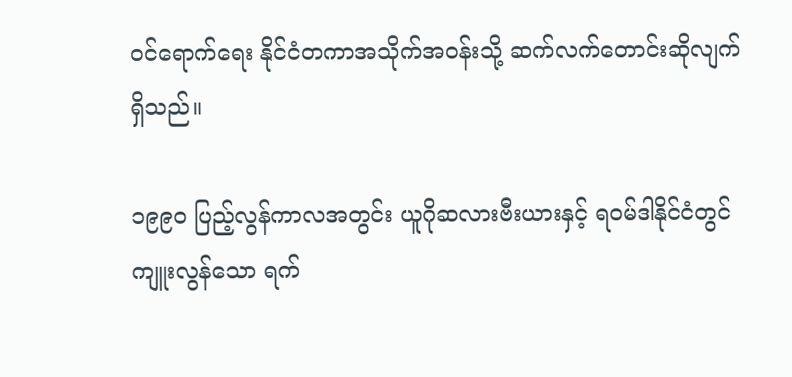ဝင်ရောက်ရေး နိုင်ငံတကာအသိုက်အဝန်းသို့ ဆက်လက်တောင်းဆိုလျက်ရှိသည်။

၁၉၉၀ ပြည့်လွန်ကာလအတွင်း ယူဂိုဆလားဗီးယားနှင့် ရဝမ်ဒါနိုင်ငံတွင် ကျူးလွန်သော ရက်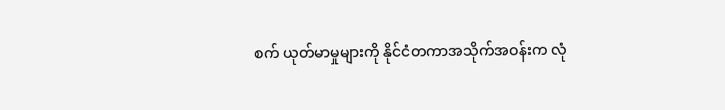စက် ယုတ်မာမှုများကို နိုင်ငံတကာအသိုက်အဝန်းက လုံ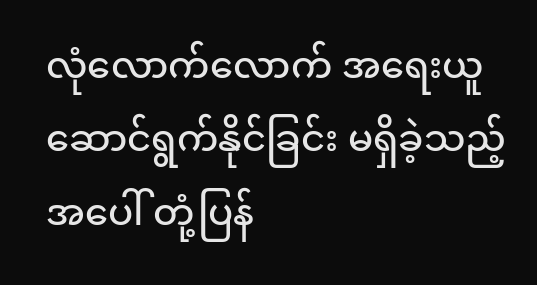လုံလောက်လောက် အရေးယူ ဆောင်ရွက်နိုင်ခြင်း မရှိခဲ့သည့်အပေါ် တုံ့ပြန်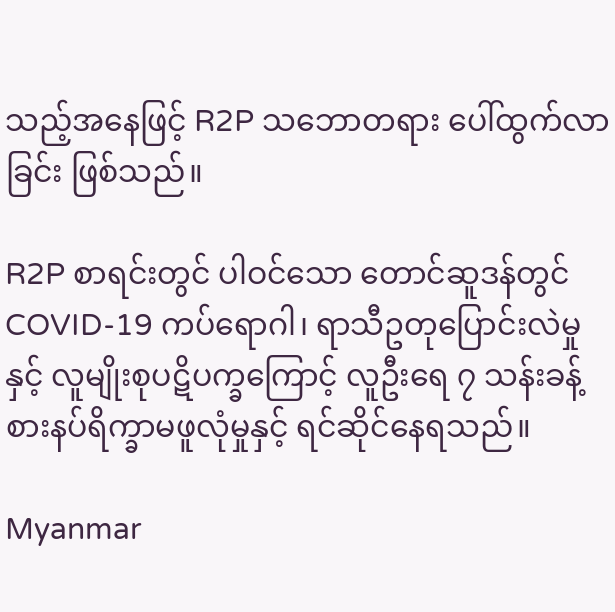သည့်အနေဖြင့် R2P သဘောတရား ပေါ်ထွက်လာခြင်း ဖြစ်သည်။

R2P စာရင်းတွင် ပါဝင်သော တောင်ဆူဒန်တွင် COVID-19 ကပ်ရောဂါ၊ ရာသီဥတုပြောင်းလဲမှုနှင့် လူမျိုးစုပဋိပက္ခကြောင့် လူဦးရေ ၇ သန်းခန့် စားနပ်ရိက္ခာမဖူလုံမှုနှင့် ရင်ဆိုင်နေရသည်။

Myanmar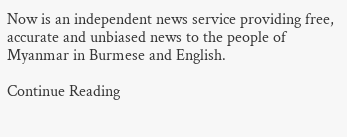Now is an independent news service providing free, accurate and unbiased news to the people of Myanmar in Burmese and English.

Continue Reading